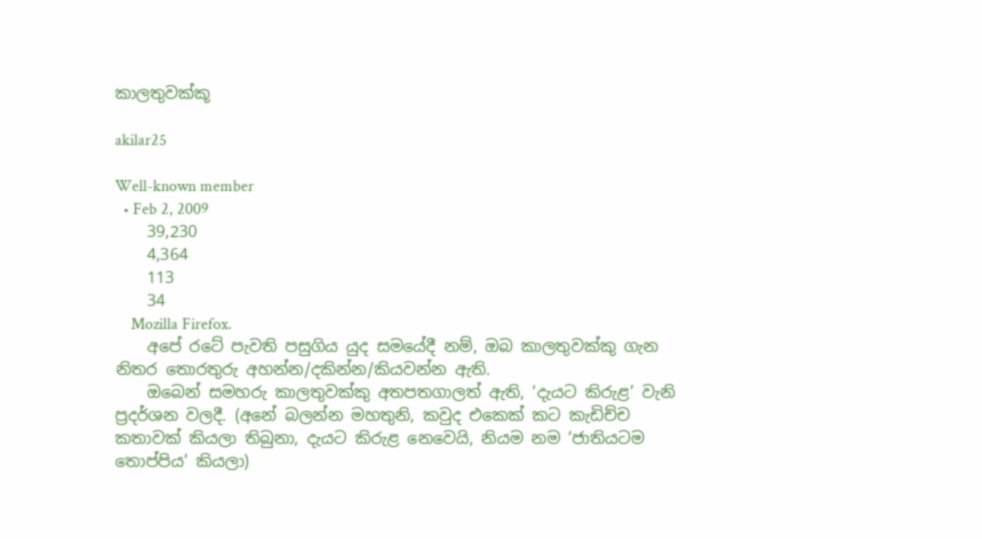කාලතුවක්කූ

akilar25

Well-known member
  • Feb 2, 2009
    39,230
    4,364
    113
    34
    Mozilla Firefox.
    අපේ රටේ පැවති පසුගිය යුද සමයේදී නම්, ඔබ කාලතුවක්කු ගැන නිතර තොරතුරු අහන්න/දකින්න/කියවන්න ඇති.
    ඔබෙන් සමහරු කාලතුවක්කු අතපතගාලත් ඇති, ‘දැයට කිරුළ’ වැනි ප්‍රදර්ශන වලදී. (අනේ බලන්න මහතුනි, කවුද එකෙක් කට කැඩිච්ච කතාවක් කියලා තිබුනා, දැයට කිරුළ නෙවෙයි, නියම නම ‘ජාතියටම තොප්පිය’ කියලා)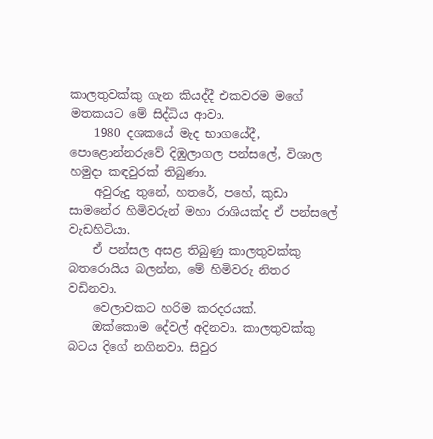කාලතුවක්කු ගැන කියද්දී එකවරම මගේ මතකයට මේ සිද්ධිය ආවා.
    1980 දශකයේ මැද භාගයේදී, පොළොන්නරුවේ දිඹුලාගල පන්සලේ, විශාල හමුදා කඳවුරක් තිබුණා.
    අවුරුදු තුනේ, හතරේ, පහේ, කුඩා සාමනේර හිමිවරුන් මහා රාශියක්ද ඒ පන්සලේ වැඩහිටියා.
    ඒ පන්සල අසළ තිබුණු කාලතුවක්කු බතරොයිය බලන්න, මේ හිමිවරු නිතර වඩිනවා.
    වෙලාවකට හරිම කරදරයක්.
    ඔක්කොම දේවල් අදිනවා. කාලතුවක්කු බටය දිගේ නගිනවා. සිවුර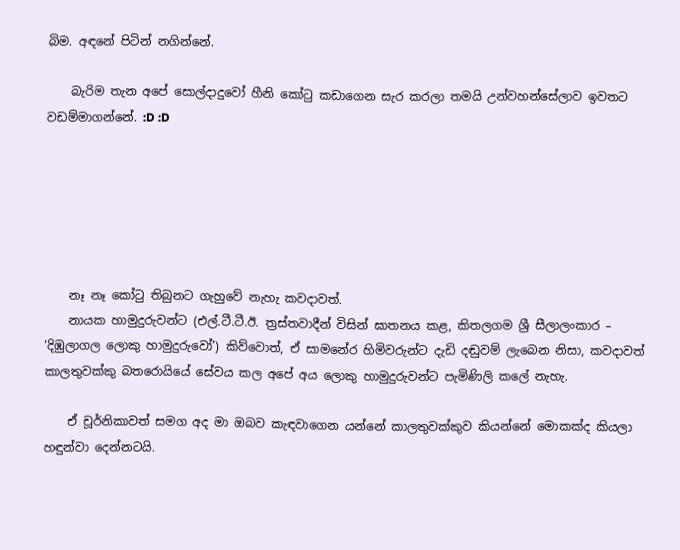බිම. අඳනේ පිටින් නගින්නේ.

    බැරිම තැන අපේ සොල්දාදුවෝ හීනි කෝටු කඩාගෙන සැර කරලා තමයි උන්වහන්සේලාව ඉවතට වඩම්මාගන්නේ. :D :D






    නෑ නෑ කෝටු තිබුනට ගැහුවේ නැහැ කවදාවත්.
    නායක හාමුදුරුවන්ට (එල්.ටී.ටී.ඊ. ත්‍රස්තවාදීන් විසින් ඝාතනය කළ, කිතලගම ශ්‍රී සීලාලංකාර – ‘දිඹුලාගල ලොකු හාමුදුරුවෝ’) කිව්වොත්, ඒ සාමනේර හිමිවරුන්ට දැඩි දඬුවම් ලැබෙන නිසා, කවදාවත් කාලතුවක්කු බතරොයියේ සේවය කල අපේ අය ලොකු හාමුදුරුවන්ට පැමිණිලි කලේ නැහැ.

    ඒ චූර්නිකාවත් සමග අද මා ඔබව කැඳවාගෙන යන්නේ කාලතුවක්කුව කියන්නේ මොකක්ද කියලා හඳුන්වා දෙන්නටයි.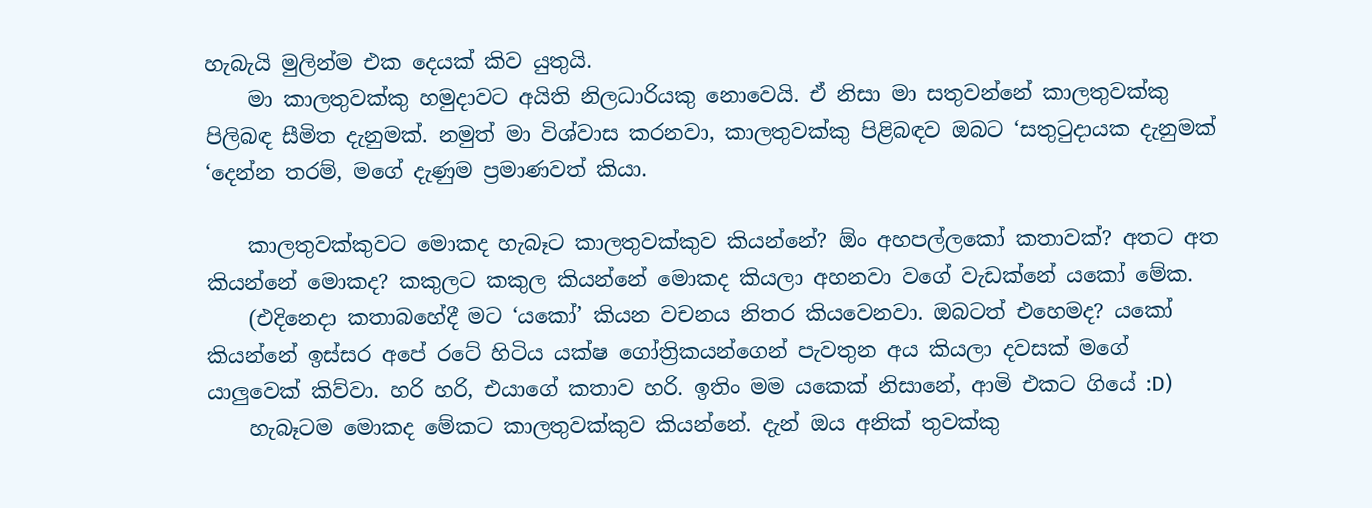හැබැයි මුලින්ම එක දෙයක් කිව යුතුයි.
    මා කාලතුවක්කු හමුදාවට අයිති නිලධාරියකු නොවෙයි. ඒ නිසා මා සතුවන්නේ කාලතුවක්කු පිලිබඳ සීමිත දැනුමක්. නමුත් මා විශ්වාස කරනවා, කාලතුවක්කු පිළිබඳව ඔබට ‘සතුටුදායක දැනුමක් ‘දෙන්න තරම්, මගේ දැණුම ප්‍රමාණවත් කියා.

    කාලතුවක්කුවට මොකද හැබෑට කාලතුවක්කුව කියන්නේ? ඕං අහපල්ලකෝ කතාවක්? අතට අත කියන්නේ මොකද? කකුලට කකුල කියන්නේ මොකද කියලා අහනවා වගේ වැඩක්නේ යකෝ මේක.
    (එදිනෙදා කතාබහේදී මට ‘යකෝ’ කියන වචනය නිතර කියවෙනවා. ඔබටත් එහෙමද? යකෝ කියන්නේ ඉස්සර අපේ රටේ හිටිය යක්ෂ ගෝත්‍රිකයන්ගෙන් පැවතුන අය කියලා දවසක් මගේ යාලුවෙක් කිව්වා. හරි හරි, එයාගේ කතාව හරි. ඉතිං මම යකෙක් නිසානේ, ආමි එකට ගියේ :D)
    හැබෑටම මොකද මේකට කාලතුවක්කුව කියන්නේ. දැන් ඔය අනික් තුවක්කු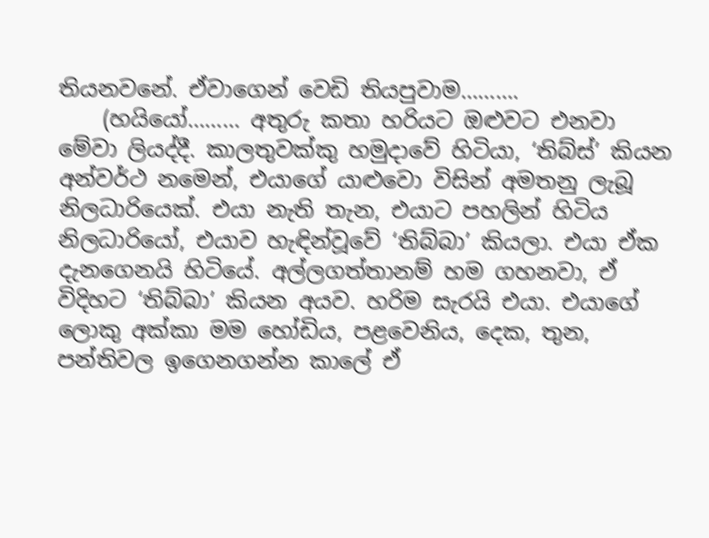තියනවනේ. ඒවාගෙන් වෙඩි තියපුවාම……….
    (හයියෝ……… අතුරු කතා හරියට ඔළුවට එනවා මේවා ලියද්දී. කාලතුවක්කු හමුදාවේ හිටියා, ‘තිබ්ස්’ කියන අන්වර්ථ නමෙන්, එයාගේ යාළුවො විසින් අමතනු ලැබූ නිලධාරියෙක්. එයා නැති තැන, එයාට පහලින් හිටිය නිලධාරියෝ, එයාව හැඳින්වූවේ ‘තිබ්බා’ කියලා. එයා ඒක දැනගෙනයි හිටියේ. අල්ලගත්තානම් හම ගහනවා, ඒ විදිහට ‘තිබ්බා’ කියන අයව. හරිම සැරයි එයා. එයාගේ ලොකු අක්කා මම හෝඩිය, පළවෙනිය, දෙක, තුන, පන්තිවල ඉගෙනගන්න කාලේ ඒ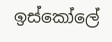ඉස්කෝලේ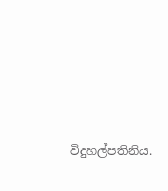විදුහල්පතිනිය.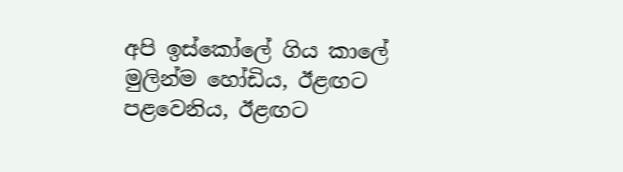අපි ඉස්කෝලේ ගිය කාලේ මුලින්ම හෝඩිය, ඊළඟට පළවෙනිය, ඊළඟට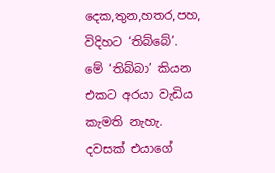දෙක,තුන,හතර,පහ, විදිහට ‘තිබ්බේ’. මේ ‘තිබ්බා’ කියන එකට අරයා වැඩිය කැමති නැහැ. දවසක් එයාගේ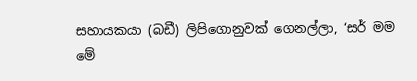සහායකයා (බඩී) ලිපිගොනුවක් ගෙනල්ලා, ‘සර් මම මේ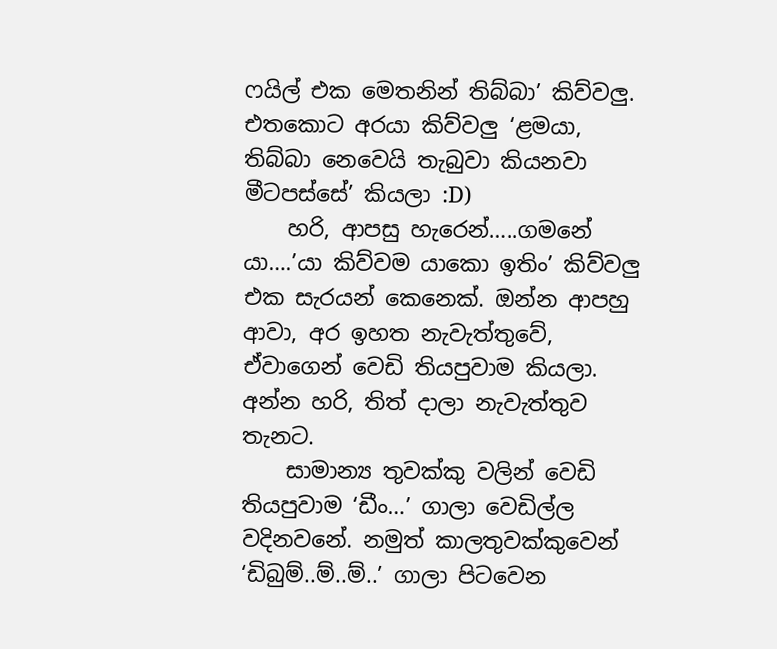ෆයිල් එක මෙතනින් තිබ්බා’ කිව්වලු. එතකොට අරයා කිව්වලු ‘ළමයා, තිබ්බා නෙවෙයි තැබුවා කියනවා මීටපස්සේ’ කියලා :D)
    හරි, ආපසු හැරෙන්…..ගමනේ යා….’යා කිව්වම යාකො ඉතිං’ කිව්වලු එක සැරයන් කෙනෙක්. ඔන්න ආපහු ආවා, අර ඉහත නැවැත්තුවේ, ඒවාගෙන් වෙඩි තියපුවාම කියලා. අන්න හරි, තිත් දාලා නැවැත්තුව තැනට.
    සාමාන්‍ය තුවක්කු වලින් වෙඩි තියපුවාම ‘ඩීං…’ ගාලා වෙඩිල්ල වදිනවනේ. නමුත් කාලතුවක්කුවෙන් ‘ඩිබුම්..ම්..ම්..’ ගාලා පිටවෙන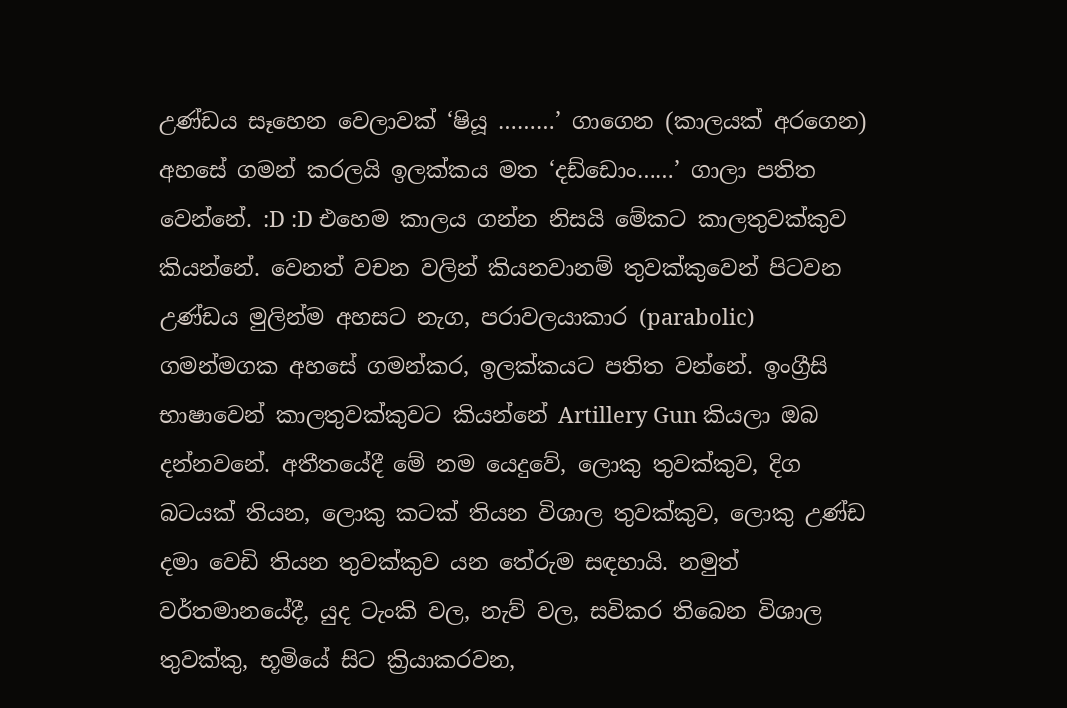උණ්ඩය සෑහෙන වෙලාවක් ‘ෂියූ ………’ ගාගෙන (කාලයක් අරගෙන) අහසේ ගමන් කරලයි ඉලක්කය මත ‘දඩ්ඩොං……’ ගාලා පතිත වෙන්නේ. :D :D එහෙම කාලය ගන්න නිසයි මේකට කාලතුවක්කුව කියන්නේ. වෙනත් වචන වලින් කියනවානම් තුවක්කුවෙන් පිටවන උණ්ඩය මුලින්ම අහසට නැග, පරාවලයාකාර (parabolic) ගමන්මගක අහසේ ගමන්කර, ඉලක්කයට පතිත වන්නේ. ඉංග්‍රීසි භාෂාවෙන් කාලතුවක්කුවට කියන්නේ Artillery Gun කියලා ඔබ දන්නවනේ. අතීතයේදී මේ නම යෙදුවේ, ලොකු තුවක්කුව, දිග බටයක් තියන, ලොකු කටක් තියන විශාල තුවක්කුව, ලොකු උණ්ඩ දමා වෙඩි තියන තුවක්කුව යන තේරුම සඳහායි. නමුත් වර්තමානයේදී, යුද ටැංකි වල, නැව් වල, සවිකර තිබෙන විශාල තුවක්කු, භූමියේ සිට ක්‍රියාකරවන,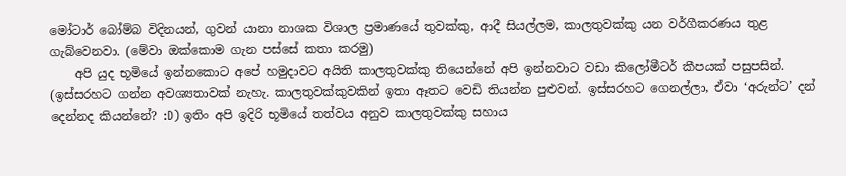මෝටාර් බෝම්බ විදිනයන්, ගුවන් යානා නාශක විශාල ප්‍රමාණයේ තුවක්කු, ආදී සියල්ලම, කාලතුවක්කු යන වර්ගීකරණය තුළ ගැබ්වෙනවා. (මේවා ඔක්කොම ගැන පස්සේ කතා කරමු)
    අපි යුද භූමියේ ඉන්නකොට අපේ හමුදාවට අයිති කාලතුවක්කු තියෙන්නේ අපි ඉන්නවාට වඩා කිලෝමීටර් කීපයක් පසුපසින්. (ඉස්සරහට ගන්න අවශ්‍යතාවක් නැහැ. කාලතුවක්කුවකින් ඉතා ඈතට වෙඩි තියන්න පුළුවන්. ඉස්සරහට ගෙනල්ලා, ඒවා ‘අරුන්ට’ දන් දෙන්නද කියන්නේ? :D) ඉතිං අපි ඉදිරි භූමියේ තත්වය අනුව කාලතුවක්කු සහාය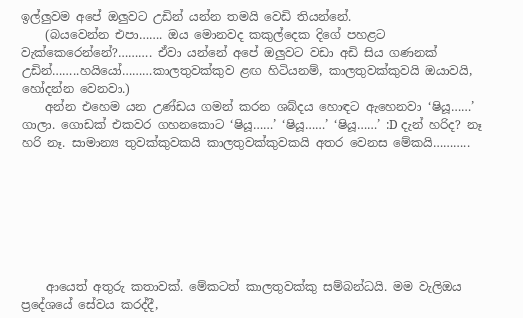ඉල්ලුවම අපේ ඔලුවට උඩින් යන්න තමයි වෙඩි තියන්නේ.
    (බයවෙන්න එපා……. ඔය මොනවද කකුල්දෙක දිගේ පහළට වැක්කෙරෙන්නේ?………. ඒවා යන්නේ අපේ ඔලුවට වඩා අඩි සිය ගණනක් උඩින්……..හයියෝ………කාලතුවක්කුව ළඟ හිටියනම්, කාලතුවක්කුවයි ඔයාවයි, හෝදන්න වෙනවා.)
    අන්න එහෙම යන උණ්ඩය ගමන් කරන ශබ්දය හොඳට ඇහෙනවා ‘ෂියූ……’ ගාලා. ගොඩක් එකවර ගහනකොට ‘ෂියූ……’ ‘ෂියූ……’ ‘ෂියූ……’ :D දැන් හරිද? නෑ හරි නෑ. සාමාන්‍ය තුවක්කුවකයි කාලතුවක්කුවකයි අතර වෙනස මේකයි………..







    ආයෙත් අතුරු කතාවක්. මේකටත් කාලතුවක්කු සම්බන්ධයි. මම වැලිඔය ප්‍රදේශයේ සේවය කරද්දී,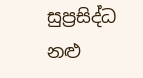සුප්‍රසිද්ධ නළු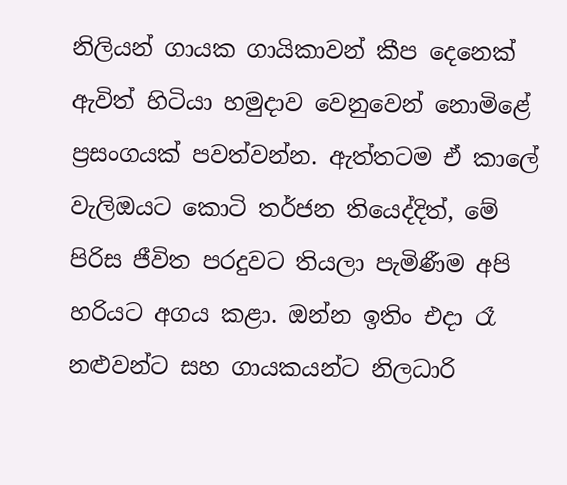නිලියන් ගායක ගායිකාවන් කීප දෙනෙක් ඇවිත් හිටියා හමුදාව වෙනුවෙන් නොමිළේ ප්‍රසංගයක් පවත්වන්න. ඇත්තටම ඒ කාලේ වැලිඔයට කොටි තර්ජන තියෙද්දිත්, මේ පිරිස ජීවිත පරදුවට තියලා පැමිණීම අපි හරියට අගය කළා. ඔන්න ඉතිං එදා රෑ නළුවන්ට සහ ගායකයන්ට නිලධාරි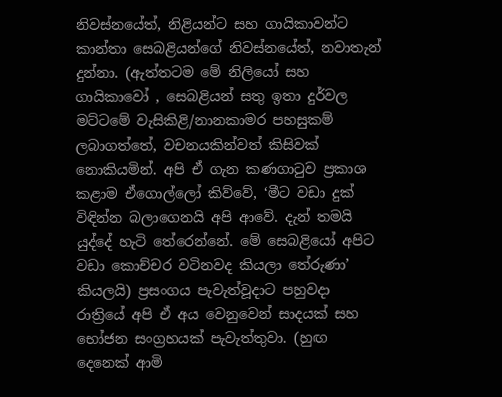නිවස්නයේත්, නිළියන්ට සහ ගායිකාවන්ට කාන්තා සෙබළියන්ගේ නිවස්නයේත්, නවාතැන් දුන්නා. (ඇත්තටම මේ නිලියෝ සහ ගායිකාවෝ , සෙබළියන් සතු ඉතා දුර්වල මට්ටමේ වැසිකිළි/නානකාමර පහසුකම් ලබාගත්තේ, වචනයකින්වත් කිසිවක් නොකියමින්. අපි ඒ ගැන කණගාටුව ප්‍රකාශ කළාම ඒගොල්ලෝ කිව්වේ, ‘මීට වඩා දුක් විඳින්න බලාගෙනයි අපි ආවේ. දැන් තමයි යුද්දේ හැටි තේරෙන්නේ. මේ සෙබළියෝ අපිට වඩා කොච්චර වටිනවද කියලා තේරුණා’ කියලයි) ප්‍රසංගය පැවැත්වූදාට පහුවදා රාත්‍රියේ අපි ඒ අය වෙනුවෙන් සාදයක් සහ භෝජන සංග්‍රහයක් පැවැත්තුවා. (හුඟ දෙනෙක් ආමි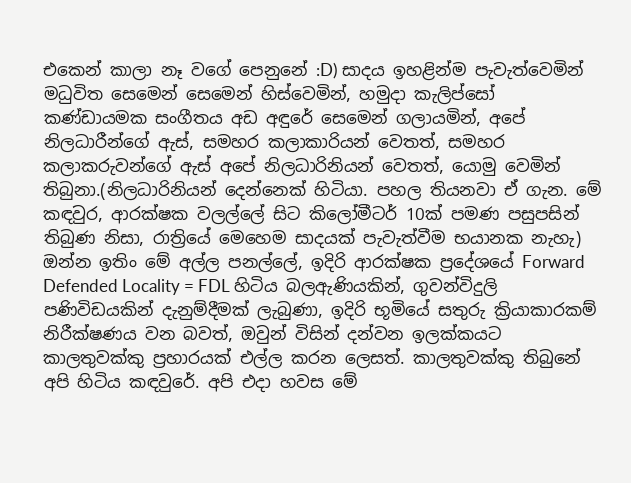එකෙන් කාලා නෑ වගේ පෙනුනේ :D) සාදය ඉහළින්ම පැවැත්වෙමින් මධුවිත සෙමෙන් සෙමෙන් හිස්වෙමින්, හමුදා කැලිප්සෝ කණ්ඩායමක සංගීතය අඩ අඳුරේ සෙමෙන් ගලායමින්, අපේ නිලධාරීන්ගේ ඇස්, සමහර කලාකාරියන් වෙතත්, සමහර කලාකරුවන්ගේ ඇස් අපේ නිලධාරිනියන් වෙතත්, යොමු වෙමින් තිබුනා.(නිලධාරිනියන් දෙන්නෙක් හිටියා. පහල තියනවා ඒ ගැන. මේ කඳවුර, ආරක්ෂක වලල්ලේ සිට කිලෝමීටර් 10ක් පමණ පසුපසින් තිබුණ නිසා, රාත්‍රියේ මෙහෙම සාදයක් පැවැත්වීම භයානක නැහැ) ඔන්න ඉතිං මේ අල්ල පනල්ලේ, ඉදිරි ආරක්ෂක ප්‍රදේශයේ Forward Defended Locality = FDL හිටිය බලඇණියකින්, ගුවන්විදුලි පණිවිඩයකින් දැනුම්දීමක් ලැබුණා, ඉදිරි භූමියේ සතුරු ක්‍රියාකාරකම් නිරීක්ෂණය වන බවත්, ඔවුන් විසින් දන්වන ඉලක්කයට කාලතුවක්කු ප්‍රහාරයක් එල්ල කරන ලෙසත්. කාලතුවක්කු තිබුනේ අපි හිටිය කඳවුරේ. අපි එදා හවස මේ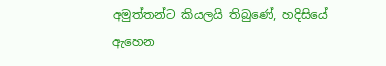අමුත්තන්ට කියලයි තිබුණේ, හදිසියේ ඇහෙන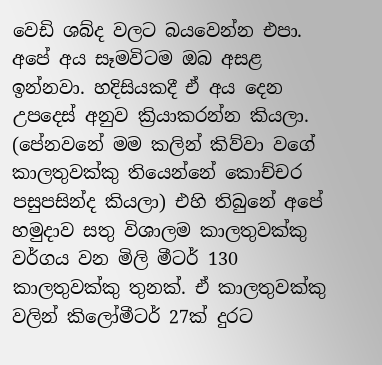වෙඩි ශබ්ද වලට බයවෙන්න එපා. අපේ අය සෑමවිටම ඔබ අසළ ඉන්නවා. හදිසියකදී ඒ අය දෙන උපදෙස් අනුව ක්‍රියාකරන්න කියලා. (පේනවනේ මම කලින් කිව්වා වගේ කාලතුවක්කු තියෙන්නේ කොච්චර පසුපසින්ද කියලා) එහි තිබුනේ අපේ හමුදාව සතු විශාලම කාලතුවක්කු වර්ගය වන මිලි මීටර් 130 කාලතුවක්කු තුනක්. ඒ කාලතුවක්කු වලින් කිලෝමීටර් 27ක් දුරට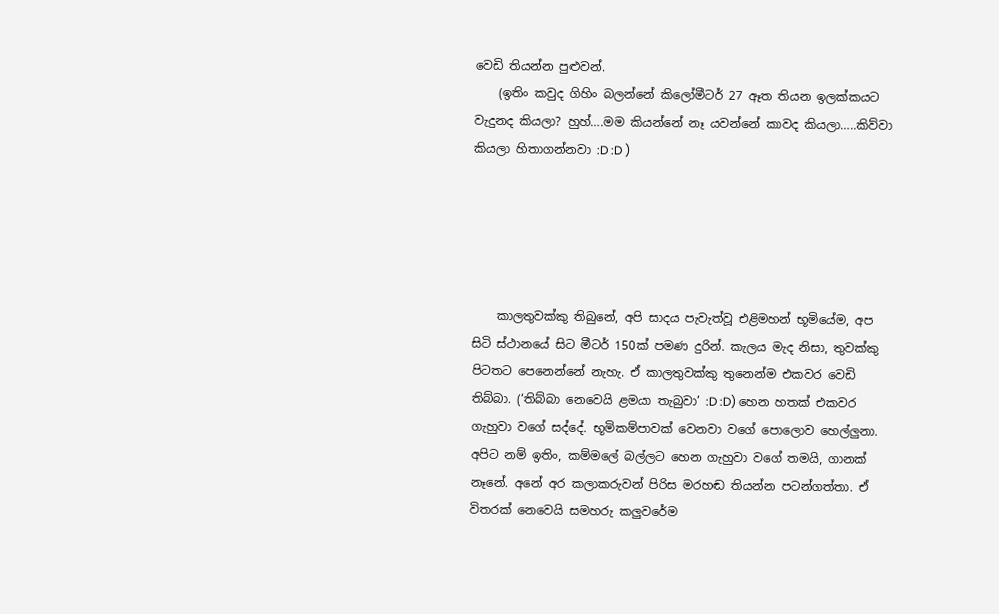වෙඩි තියන්න පුළුවන්.
    (ඉතිං කවුද ගිහිං බලන්නේ කිලෝමීටර් 27 ඈත තියන ඉලක්කයට වැදුනද කියලා? හුහ්….මම කියන්නේ නෑ යවන්නේ කාවද කියලා…..කිව්වා කියලා හිතාගන්නවා :D :D )





    කාලතුවක්කු තිබුනේ, අපි සාදය පැවැත්වූ එළිමහන් භූමියේම, අප සිටි ස්ථානයේ සිට මීටර් 150ක් පමණ දුරින්. කැලය මැද නිසා, තුවක්කු පිටතට පෙනෙන්නේ නැහැ. ඒ කාලතුවක්කු තුනෙන්ම එකවර වෙඩි තිබ්බා. (‘තිබ්බා නෙවෙයි ළමයා තැබුවා’ :D :D) හෙන හතක් එකවර ගැහුවා වගේ සද්දේ. භූමිකම්පාවක් වෙනවා වගේ පොලොව හෙල්ලුනා. අපිට නම් ඉතිං, කම්මලේ බල්ලට හෙන ගැහුවා වගේ තමයි, ගානක් නෑනේ. අනේ අර කලාකරුවන් පිරිස මරහඬ තියන්න පටන්ගත්තා. ඒ විතරක් නෙවෙයි සමහරු කලුවරේම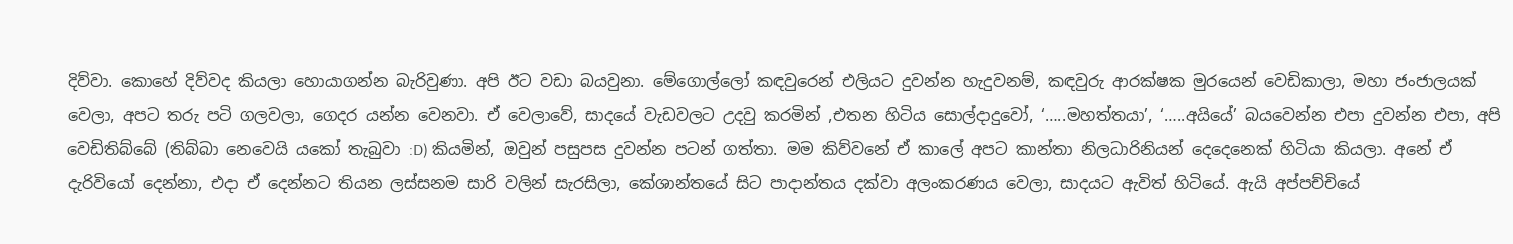දිව්වා. කොහේ දිව්වද කියලා හොයාගන්න බැරිවුණා. අපි ඊට වඩා බයවුනා. මේගොල්ලෝ කඳවුරෙන් එලියට දුවන්න හැදුවනම්, කඳවුරු ආරක්ෂක මුරයෙන් වෙඩිකාලා, මහා ජංජාලයක් වෙලා, අපට තරු පටි ගලවලා, ගෙදර යන්න වෙනවා. ඒ වෙලාවේ, සාදයේ වැඩවලට උදවු කරමින් ,එතන හිටිය සොල්දාදුවෝ, ‘…..මහත්තයා’, ‘…..අයියේ’ බයවෙන්න එපා දුවන්න එපා, අපි වෙඩිතිබ්බේ (තිබ්බා නෙවෙයි යකෝ තැබුවා :D) කියමින්, ඔවුන් පසුපස දුවන්න පටන් ගත්තා. මම කිව්වනේ ඒ කාලේ අපට කාන්තා නිලධාරිනියන් දෙදෙනෙක් හිටියා කියලා. අනේ ඒ දැරිවියෝ දෙන්නා, එදා ඒ දෙන්නට තියන ලස්සනම සාරි වලින් සැරසිලා, කේශාන්තයේ සිට පාදාන්තය දක්වා අලංකරණය වෙලා, සාදයට ඇවිත් හිටියේ. ඇයි අප්පච්චියේ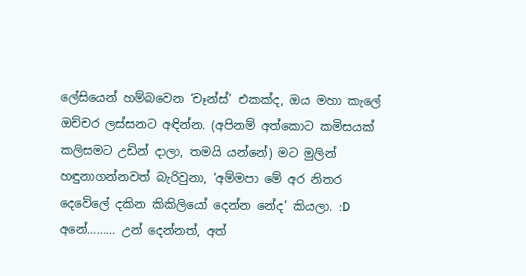ලේසියෙන් හම්බවෙන ‘චෑන්ස්’ එකක්ද, ඔය මහා කැලේ ඔච්චර ලස්සනට අඳින්න. (අපිනම් අත්කොට කමිසයක් කලිසමට උඩින් දාලා, තමයි යන්නේ) මට මුලින් හඳුනාගන්නවත් බැරිවුනා, ‘අම්මපා මේ අර නිතර දෙවේලේ දකින කිකිලියෝ දෙන්න නේද’ කියලා. :D අනේ……… උන් දෙන්නත්, අත්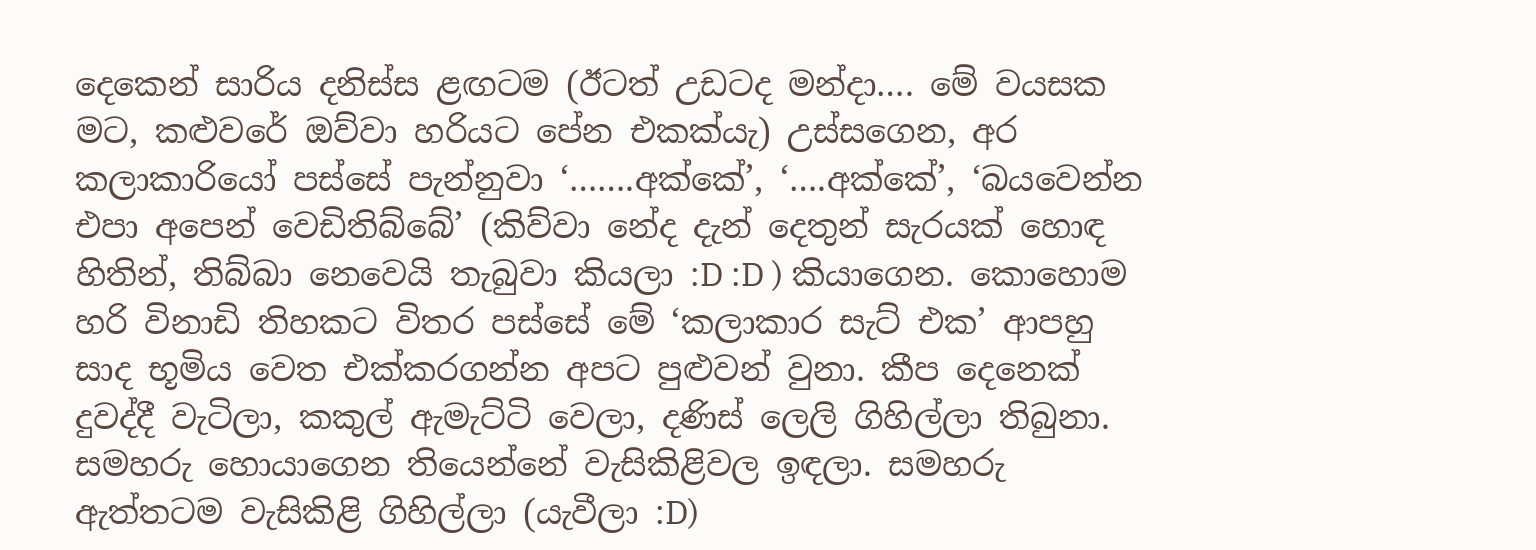දෙකෙන් සාරිය දනිස්ස ළඟටම (ඊටත් උඩටද මන්දා…. මේ වයසක මට, කළුවරේ ඔව්වා හරියට පේන එකක්යැ) උස්සගෙන, අර කලාකාරියෝ පස්සේ පැන්නුවා ‘…….අක්කේ’, ‘….අක්කේ’, ‘බයවෙන්න එපා අපෙන් වෙඩිතිබ්බේ’ (කිව්වා නේද දැන් දෙතුන් සැරයක් හොඳ හිතින්, තිබ්බා නෙවෙයි තැබුවා කියලා :D :D ) කියාගෙන. කොහොම හරි විනාඩි තිහකට විතර පස්සේ මේ ‘කලාකාර සැට් එක’ ආපහු සාද භූමිය වෙත එක්කරගන්න අපට පුළුවන් වුනා. කීප දෙනෙක් දුවද්දී වැටිලා, කකුල් ඇමැට්ටි වෙලා, දණිස් ලෙලි ගිහිල්ලා තිබුනා. සමහරු හොයාගෙන තියෙන්නේ වැසිකිළිවල ඉඳලා. සමහරු ඇත්තටම වැසිකිළි ගිහිල්ලා (යැවීලා :D)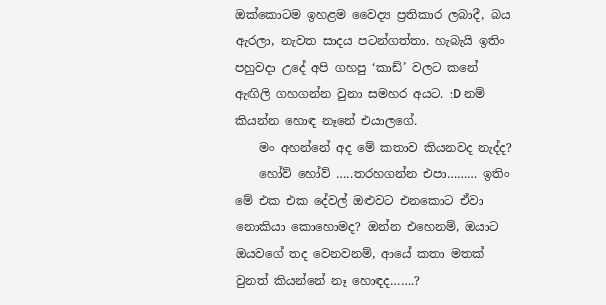ඔක්කොටම ඉහළම වෛද්‍ය ප්‍රතිකාර ලබාදී, බය ඇරලා, නැවත සාදය පටන්ගත්තා. හැබැයි ඉතිං පහුවදා උදේ අපි ගහපු ‘කාඩ්’ වලට කනේ ඇඟිලි ගහගන්න වුනා සමහර අයට. :D නම් කියන්න හොඳ නෑනේ එයාලගේ.
    මං අහන්නේ අද මේ කතාව කියනවද නැද්ද?
    හෝව් හෝව් …..තරහගන්න එපා……… ඉතිං මේ එක එක දේවල් ඔළුවට එනකොට ඒවා නොකියා කොහොමද? ඔන්න එහෙනම්, ඔයාට ඔයවගේ තද වෙනවනම්, ආයේ කතා මතක් වුනත් කියන්නේ නෑ හොඳද…….?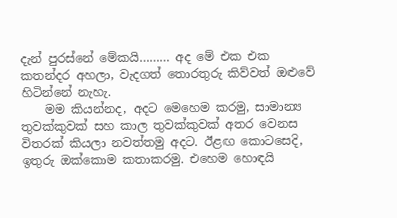දැන් පුරස්නේ මේකයි……… අද මේ එක එක කතන්දර අහලා, වැදගත් තොරතුරු කිව්වත් ඔළුවේ හිටින්නේ නැහැ.
    මම කියන්නද, අදට මෙහෙම කරමු, සාමාන්‍ය තුවක්කුවක් සහ කාල තුවක්කුවක් අතර වෙනස විතරක් කියලා නවත්තමු අදට. ඊළඟ කොටසෙදි, ඉතුරු ඔක්කොම කතාකරමු. එහෙම හොඳයි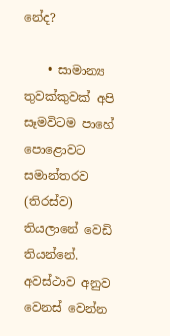නේද?

    • සාමාන්‍ය තුවක්කුවක් අපි සෑමවිටම පාහේ පොළොවට සමාන්තරව (තිරස්ව) තියලානේ වෙඩි තියන්නේ. අවස්ථාව අනුව වෙනස් වෙන්න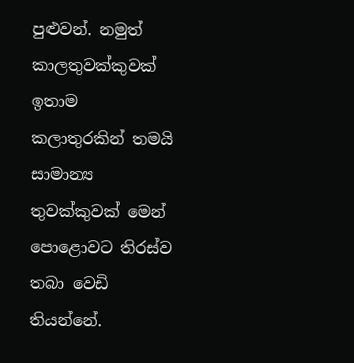පුළුවන්. නමුත් කාලතුවක්කුවක් ඉතාම කලාතුරකින් තමයි සාමාන්‍ය තුවක්කුවක් මෙන් පොළොවට තිරස්ව තබා වෙඩි තියන්නේ.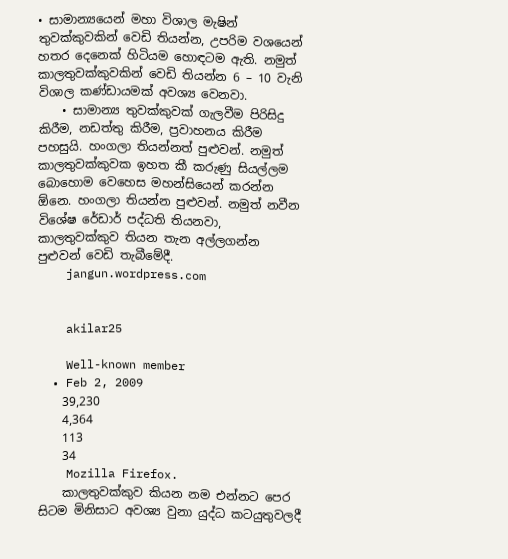• සාමාන්‍යයෙන් මහා විශාල මැෂින් තුවක්කුවකින් වෙඩි තියන්න, උපරිම වශයෙන් හතර දෙනෙක් හිටියම හොඳටම ඇති. නමුත් කාලතුවක්කුවකින් වෙඩි තියන්න 6 – 10 වැනි විශාල කණ්ඩායමක් අවශ්‍ය වෙනවා.
    • සාමාන්‍ය තුවක්කුවක් ගැලවීම පිරිසිදු කිරීම, නඩත්තු කිරීම, ප්‍රවාහනය කිරීම පහසුයි. හංගලා තියන්නත් පුළුවන්. නමුත් කාලතුවක්කුවක ඉහත කී කරුණු සියල්ලම බොහොම වෙහෙස මහන්සියෙන් කරන්න ඕනෙ. හංගලා තියන්න පුළුවන්. නමුත් නවීන විශේෂ රේඩාර් පද්ධති තියනවා, කාලතුවක්කුව තියන තැන අල්ලගන්න පුළුවන් වෙඩි තැබීමේදී.
    jangun.wordpress.com


    akilar25

    Well-known member
  • Feb 2, 2009
    39,230
    4,364
    113
    34
    Mozilla Firefox.
    කාලතුවක්කුව කියන නම එන්නට පෙර සිටම මිනිසාට අවශ්‍ය වුනා යුද්ධ කටයුතුවලදී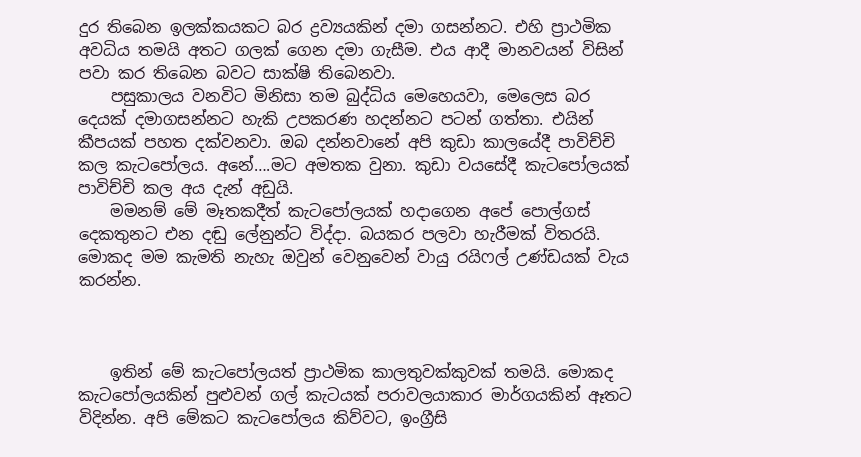දුර තිබෙන ඉලක්කයකට බර ද්‍රව්‍යයකින් දමා ගසන්නට. එහි ප්‍රාථමික අවධිය තමයි අතට ගලක් ගෙන දමා ගැසීම. එය ආදී මානවයන් විසින් පවා කර තිබෙන බවට සාක්ෂි තිබෙනවා.
    පසුකාලය වනවිට මිනිසා තම බුද්ධිය මෙහෙයවා, මෙලෙස බර දෙයක් දමාගසන්නට හැකි උපකරණ හදන්නට පටන් ගත්තා. එයින් කීපයක් පහත දක්වනවා. ඔබ දන්නවානේ අපි කුඩා කාලයේදී පාවිච්චි කල කැටපෝලය. අනේ….මට අමතක වුනා. කුඩා වයසේදී කැටපෝලයක් පාවිච්චි කල අය දැන් අඩුයි.
    මමනම් මේ මෑතකදීත් කැටපෝලයක් හදාගෙන අපේ පොල්ගස් දෙකතුනට එන දඬු ලේනුන්ට විද්දා. බයකර පලවා හැරීමක් විතරයි. මොකද මම කැමති නැහැ ඔවුන් වෙනුවෙන් වායු රයිෆල් උණ්ඩයක් වැය කරන්න.



    ඉතින් මේ කැටපෝලයත් ප්‍රාථමික කාලතුවක්කුවක් තමයි. මොකද කැටපෝලයකින් පුළුවන් ගල් කැටයක් පරාවලයාකාර මාර්ගයකින් ඈතට විදින්න. අපි මේකට කැටපෝලය කිව්වට, ඉංග්‍රීසි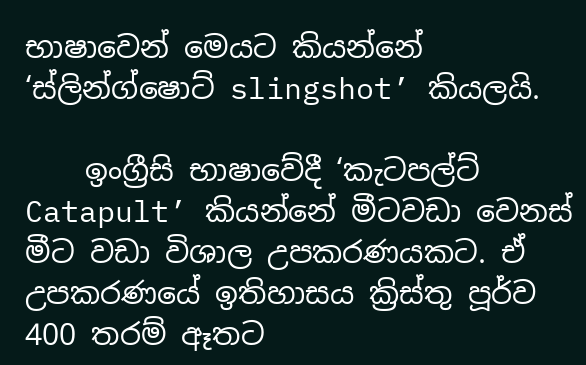භාෂාවෙන් මෙයට කියන්නේ ‘ස්ලින්ග්ෂොට් slingshot’ කියලයි.

    ඉංග්‍රීසි භාෂාවේදී ‘කැටපල්ට් Catapult’ කියන්නේ මීටවඩා වෙනස් මීට වඩා විශාල උපකරණයකට. ඒ උපකරණයේ ඉතිහාසය ක්‍රිස්තු පූර්ව 400 තරම් ඈතට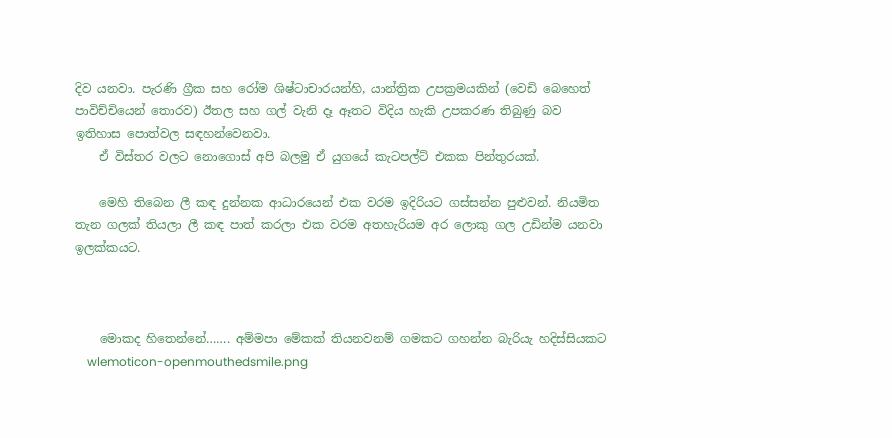දිව යනවා. පැරණි ග්‍රීක සහ රෝම ශිෂ්ටාචාරයන්හි, යාන්ත්‍රික උපක්‍රමයකින් (වෙඩි බෙහෙත් පාවිච්චියෙන් තොරව) ඊතල සහ ගල් වැනි දෑ ඈතට විදිය හැකි උපකරණ තිබුණු බව ඉතිහාස පොත්වල සඳහන්වෙනවා.
    ඒ විස්තර වලට නොගොස් අපි බලමු ඒ යුගයේ කැටපල්ට් එකක පින්තුරයක්.

    මෙහි තිබෙන ලී කඳ දුන්නක ආධාරයෙන් එක වරම ඉදිරියට ගස්සන්න පුළුවන්. නියමිත තැන ගලක් තියලා ලී කඳ පාත් කරලා එක වරම අතහැරියම අර ලොකු ගල උඩින්ම යනවා ඉලක්කයට.



    මොකද හිතෙන්නේ……. අම්මපා මේකක් තියනවනම් ගමකට ගහන්න බැරියැ හදිස්සියකට
    wlemoticon-openmouthedsmile.png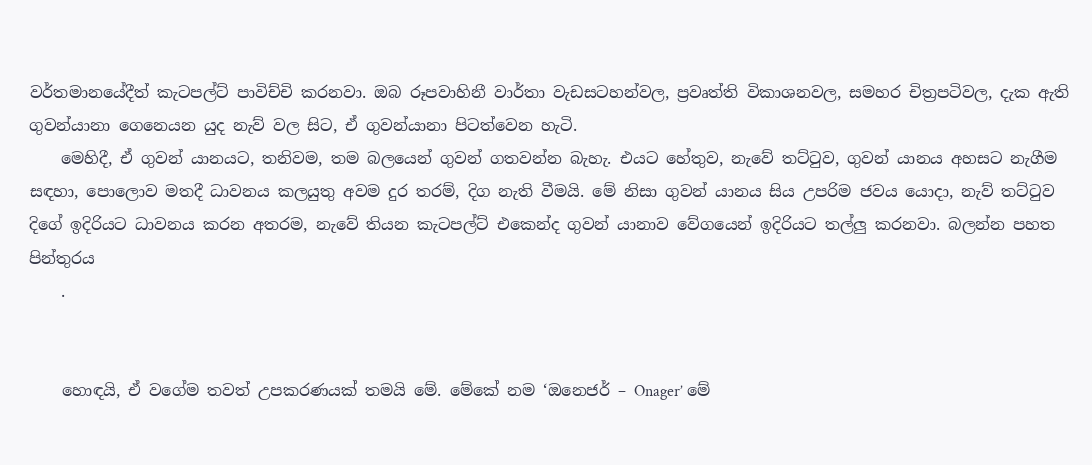වර්තමානයේදීත් කැටපල්ට් පාවිච්චි කරනවා. ඔබ රූපවාහිනී වාර්තා වැඩසටහන්වල, ප්‍රවෘත්ති විකාශනවල, සමහර චිත්‍රපටිවල, දැක ඇති ගුවන්යානා ගෙනෙයන යුද නැව් වල සිට, ඒ ගුවන්යානා පිටත්වෙන හැටි.
    මෙහිදී, ඒ ගුවන් යානයට, තනිවම, තම බලයෙන් ගුවන් ගතවන්න බැහැ. එයට හේතුව, නැවේ තට්ටුව, ගුවන් යානය අහසට නැගීම සඳහා, පොලොව මතදී ධාවනය කලයුතු අවම දුර තරම්, දිග නැති වීමයි. මේ නිසා ගුවන් යානය සිය උපරිම ජවය යොදා, නැව් තට්ටුව දිගේ ඉදිරියට ධාවනය කරන අතරම, නැවේ තියන කැටපල්ට් එකෙන්ද ගුවන් යානාව වේගයෙන් ඉදිරියට තල්ලු කරනවා. බලන්න පහත පින්තුරය
    .


    හොඳයි, ඒ වගේම තවත් උපකරණයක් තමයි මේ. මේකේ නම ‘ඔනෙජර් – Onager’ මේ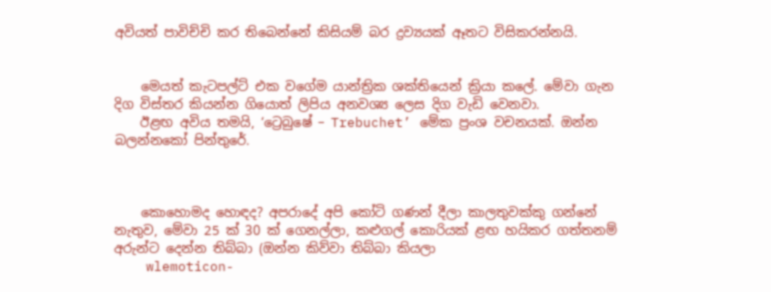අවියත් පාවිච්චි කර තිබෙන්නේ කිසියම් බර ද්‍රව්‍යයක් ඈතට විසිකරන්නයි.


    මෙයත් කැටපල්ට් එක වගේම යාන්ත්‍රික ශක්තියෙන් ක්‍රියා කලේ. මේවා ගැන දිග විස්තර කියන්න ගියොත් ලිපිය අනවශ්‍ය ලෙස දිග වැඩි වෙනවා.
    ඊළඟ අවිය තමයි, ‘ට්‍රෙබුෂේ – Trebuchet’ මේක ප්‍රංශ වචනයක්. ඔන්න බලන්නකෝ පින්තුරේ.



    කොහොමද හොඳද? අපරාදේ අපි කෝටි ගණන් දීලා කාලතුවක්කු ගන්නේ නැතුව, මේවා 25 ක් 30 ක් ගෙනල්ලා, කළුගල් කොරියක් ළඟ හයිකර ගත්තනම් අරුන්ට දෙන්න තිබ්බා (ඔන්න කිව්වා තිබ්බා කියලා
    wlemoticon-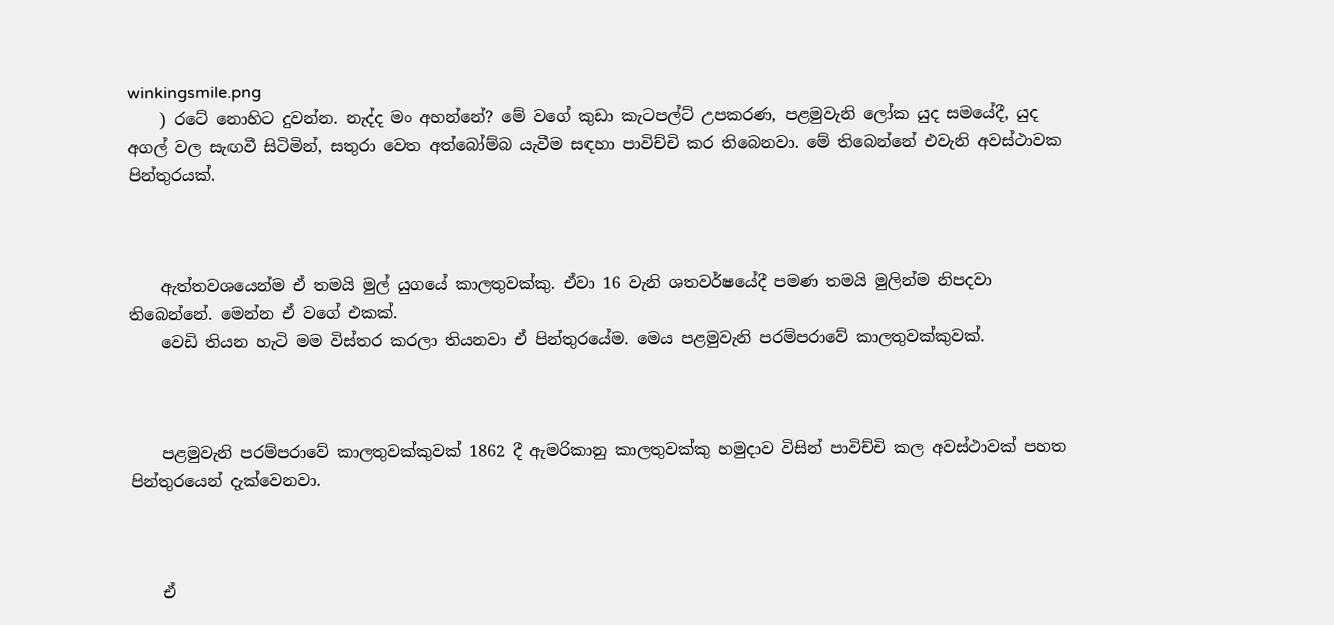winkingsmile.png
    ) රටේ නොහිට දුවන්න. නැද්ද මං අහන්නේ? මේ වගේ කුඩා කැටපල්ට් උපකරණ, පළමුවැනි ලෝක යුද සමයේදී, යුද අගල් වල සැඟවී සිටිමින්, සතුරා වෙත අත්බෝම්බ යැවීම සඳහා පාවිච්චි කර තිබෙනවා. මේ තිබෙන්නේ එවැනි අවස්ථාවක පින්තුරයක්.



    ඇත්තවශයෙන්ම ඒ තමයි මුල් යුගයේ කාලතුවක්කු. ඒවා 16 වැනි ශතවර්ෂයේදී පමණ තමයි මුලින්ම නිපදවා තිබෙන්නේ. මෙන්න ඒ වගේ එකක්.
    වෙඩි තියන හැටි මම විස්තර කරලා තියනවා ඒ පින්තුරයේම. මෙය පළමුවැනි පරම්පරාවේ කාලතුවක්කුවක්.



    පළමුවැනි පරම්පරාවේ කාලතුවක්කුවක් 1862 දී ඇමරිකානු කාලතුවක්කු හමුදාව විසින් පාවිච්චි කල අවස්ථාවක් පහත පින්තුරයෙන් දැක්වෙනවා.



    ඒ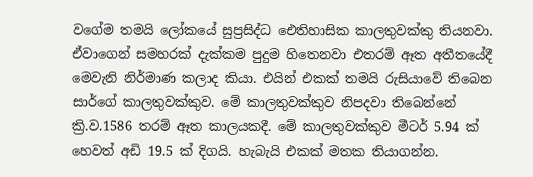වගේම තමයි ලෝකයේ සුප්‍රසිද්ධ ඓතිහාසික කාලතුවක්කු තියනවා. ඒවාගෙන් සමහරක් දැක්කම පුදුම හිතෙනවා එතරම් ඈත අතීතයේදී මෙවැනි නිර්මාණ කලාද කියා. එයින් එකක් තමයි රුසියාවේ තිබෙන සාර්ගේ කාලතුවක්කුව. මේ කාලතුවක්කුව නිපදවා තිබෙන්නේ ක්‍රි.ව.1586 තරම් ඈත කාලයකදී. මේ කාලතුවක්කුව මීටර් 5.94 ක් හෙවත් අඩි 19.5 ක් දිගයි. හැබැයි එකක් මතක තියාගන්න.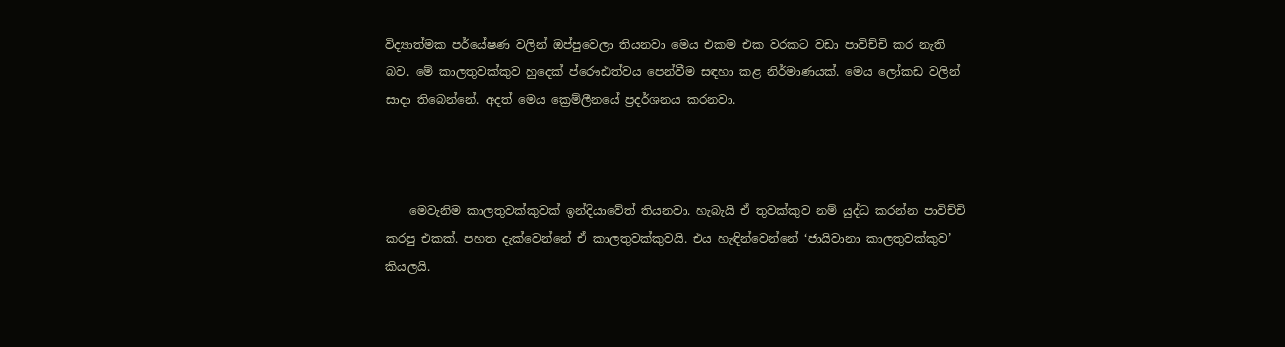විද්‍යාත්මක පර්යේෂණ වලින් ඔප්පුවෙලා තියනවා මෙය එකම එක වරකට වඩා පාවිච්චි කර නැති බව. මේ කාලතුවක්කුව හුදෙක් ප්රෞඪත්වය පෙන්වීම සඳහා කළ නිර්මාණයක්. මෙය ලෝකඩ වලින් සාදා තිබෙන්නේ. අදත් මෙය ක්‍රෙම්ලීනයේ ප්‍රදර්ශනය කරනවා.



    මෙවැනිම කාලතුවක්කුවක් ඉන්දියාවේත් තියනවා. හැබැයි ඒ තුවක්කුව නම් යුද්ධ කරන්න පාවිච්චි කරපු එකක්. පහත දැක්වෙන්නේ ඒ කාලතුවක්කුවයි. එය හැඳින්වෙන්නේ ‘ජායිවානා කාලතුවක්කුව’ කියලයි.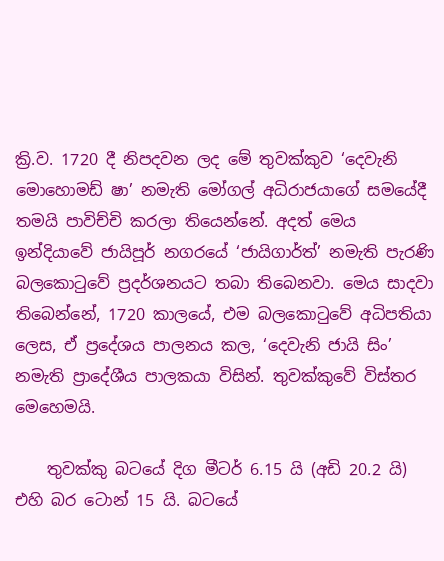ක්‍රි.ව. 1720 දී නිපදවන ලද මේ තුවක්කුව ‘දෙවැනි මොහොමඩ් ෂා’ නමැති මෝගල් අධිරාජයාගේ සමයේදී තමයි පාවිච්චි කරලා තියෙන්නේ. අදත් මෙය ඉන්දියාවේ ජායිපූර් නගරයේ ‘ජායිගාර්ත්’ නමැති පැරණි බලකොටුවේ ප්‍රදර්ශනයට තබා තිබෙනවා. මෙය සාදවා තිබෙන්නේ, 1720 කාලයේ, එම බලකොටුවේ අධිපතියා ලෙස, ඒ ප්‍රදේශය පාලනය කල, ‘දෙවැනි ජායි සිං’ නමැති ප්‍රාදේශීය පාලකයා විසින්. තුවක්කුවේ විස්තර මෙහෙමයි.

    තුවක්කු බටයේ දිග මීටර් 6.15 යි (අඩි 20.2 යි) එහි බර ටොන් 15 යි. බටයේ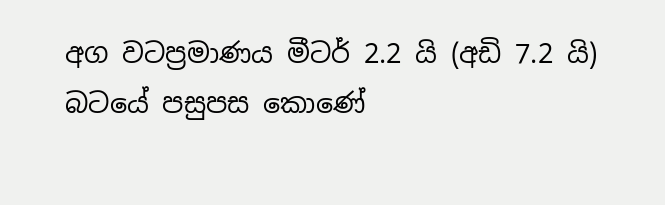අග වටප්‍රමාණය මීටර් 2.2 යි (අඩි 7.2 යි) බටයේ පසුපස කොණේ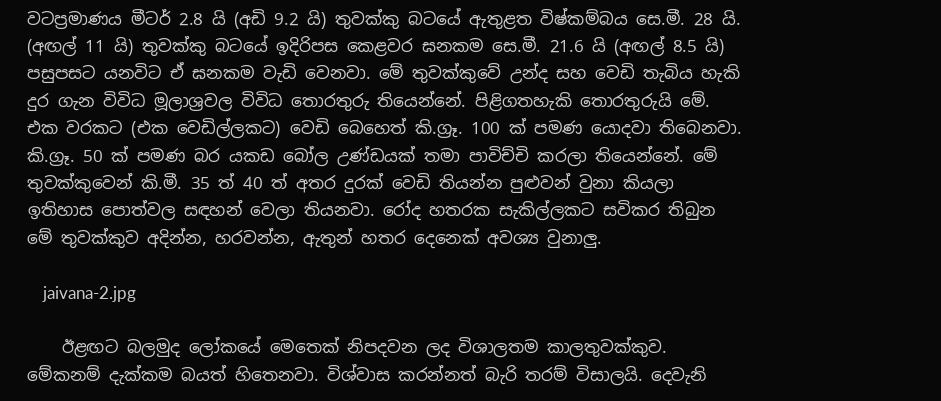වටප්‍රමාණය මීටර් 2.8 යි (අඩි 9.2 යි) තුවක්කු බටයේ ඇතුළත විෂ්කම්බය සෙ.මී. 28 යි. (අඟල් 11 යි) තුවක්කු බටයේ ඉදිරිපස කෙළවර ඝනකම සෙ.මී. 21.6 යි (අඟල් 8.5 යි) පසුපසට යනවිට ඒ ඝනකම වැඩි වෙනවා. මේ තුවක්කුවේ උන්ද සහ වෙඩි තැබිය හැකි දුර ගැන විවිධ මූලාශ්‍රවල විවිධ තොරතුරු තියෙන්නේ. පිළිගතහැකි තොරතුරුයි මේ. එක වරකට (එක වෙඩිල්ලකට) වෙඩි බෙහෙත් කි.ග්‍රෑ. 100 ක් පමණ යොදවා තිබෙනවා. කි.ග්‍රෑ. 50 ක් පමණ බර යකඩ බෝල උණ්ඩයක් තමා පාවිච්චි කරලා තියෙන්නේ. මේ තුවක්කුවෙන් කි.මී. 35 ත් 40 ත් අතර දුරක් වෙඩි තියන්න පුළුවන් වුනා කියලා ඉතිහාස පොත්වල සඳහන් වෙලා තියනවා. රෝද හතරක සැකිල්ලකට සවිකර තිබුන මේ තුවක්කුව අදින්න, හරවන්න, ඇතුන් හතර දෙනෙක් අවශ්‍ය වුනාලු.

    jaivana-2.jpg

    ඊළඟට බලමුද ලෝකයේ මෙතෙක් නිපදවන ලද විශාලතම කාලතුවක්කුව. මේකනම් දැක්කම බයත් හිතෙනවා. විශ්වාස කරන්නත් බැරි තරම් විසාලයි. දෙවැනි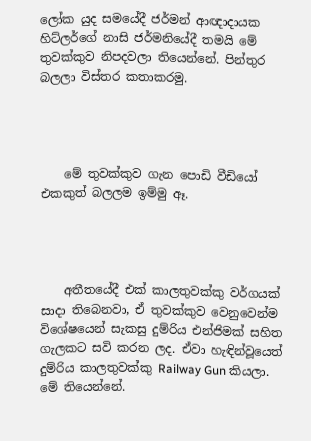ලෝක යුද සමයේදී ජර්මන් ආඥාදායක හිට්ලර්ගේ නාසි ජර්මනියේදී තමයි මේ තුවක්කුව නිපදවලා තියෙන්නේ. පින්තුර බලලා විස්තර කතාකරමු.




    මේ තුවක්කුව ගැන පොඩි වීඩියෝ එකකුත් බලලම ඉම්මු ඈ.




    අතීතයේදී එක් කාලතුවක්කු වර්ගයක් සාදා තිබෙනවා, ඒ තුවක්කුව වෙනුවෙන්ම විශේෂයෙන් සැකසු දුම්රිය එන්ජිමක් සහිත ගැලකට සවි කරන ලද. ඒවා හැඳින්වූයෙත් දුම්රිය කාලතුවක්කු Railway Gun කියලා. මේ තියෙන්නේ.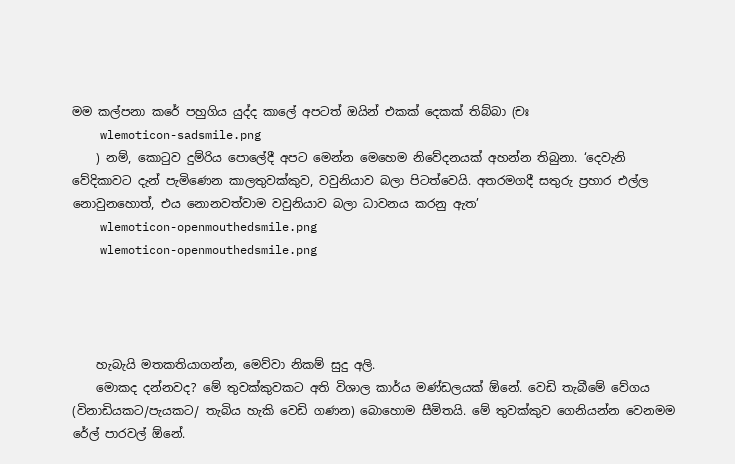මම කල්පනා කරේ පහුගිය යුද්ද කාලේ අපටත් ඔයින් එකක් දෙකක් තිබ්බා (චඃ
    wlemoticon-sadsmile.png
    ) නම්, කොටුව දුම්රිය පොලේදී අපට මෙන්න මෙහෙම නිවේදනයක් අහන්න තිබුනා. ‘දෙවැනි වේදිකාවට දැන් පැමිණෙන කාලතුවක්කුව, වවුනියාව බලා පිටත්වෙයි. අතරමගදී සතුරු ප්‍රහාර එල්ල නොවුනහොත්, එය නොනවත්වාම වවුනියාව බලා ධාවනය කරනු ඇත’
    wlemoticon-openmouthedsmile.png
    wlemoticon-openmouthedsmile.png




    හැබැයි මතකතියාගන්න, මෙව්වා නිකම් සුදු අලි.
    මොකද දන්නවද? මේ තුවක්කුවකට අති විශාල කාර්ය මණ්ඩලයක් ඕනේ. වෙඩි තැබීමේ වේගය (විනාඩියකට/පැයකට/ තැබිය හැකි වෙඩි ගණන) බොහොම සීමිතයි. මේ තුවක්කුව ගෙනියන්න වෙනමම රේල් පාරවල් ඕනේ.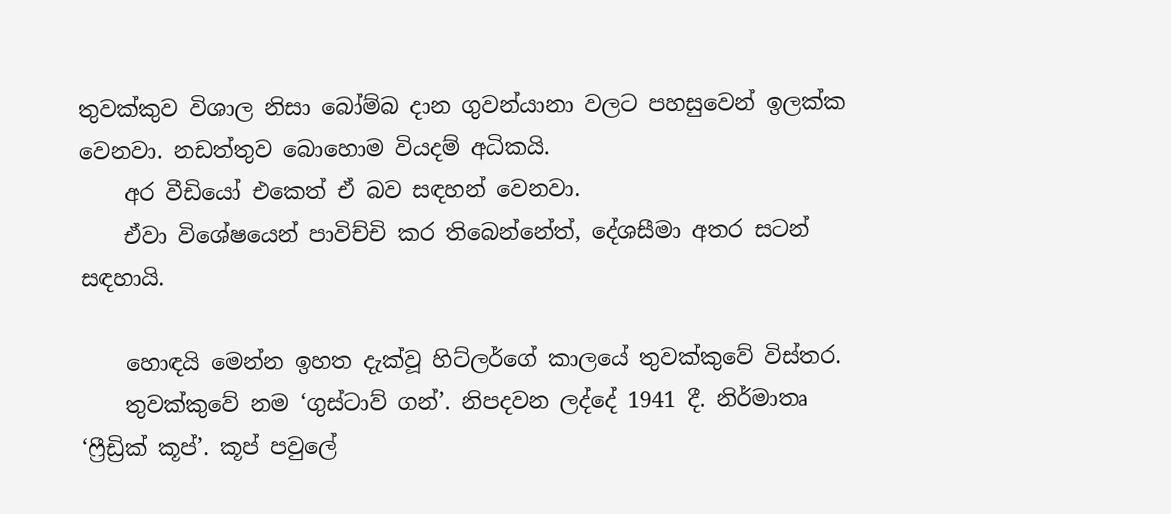තුවක්කුව විශාල නිසා බෝම්බ දාන ගුවන්යානා වලට පහසුවෙන් ඉලක්ක වෙනවා. නඩත්තුව බොහොම වියදම් අධිකයි.
    අර වීඩියෝ එකෙත් ඒ බව සඳහන් වෙනවා.
    ඒවා විශේෂයෙන් පාවිච්චි කර තිබෙන්නේත්, දේශසීමා අතර සටන් සඳහායි.

    හොඳයි මෙන්න ඉහත දැක්වූ හිට්ලර්ගේ කාලයේ තුවක්කුවේ විස්තර.
    තුවක්කුවේ නම ‘ගුස්ටාව් ගන්’. නිපදවන ලද්දේ 1941 දී. නිර්මාතෘ ‘ෆ්‍රීඩ්‍රික් කූප්’. කූප් පවුලේ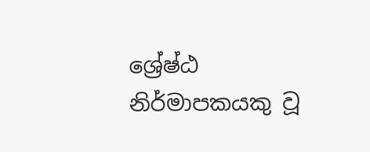ශ්‍රේෂ්ඨ නිර්මාපකයකු වූ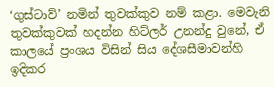‘ගුස්ටාව්’ නමින් තුවක්කුව නම් කළා. මෙවැනි තුවක්කුවක් හදන්න හිට්ලර් උනන්දු වුනේ, ඒ කාලයේ ප්‍රංශය විසින් සිය දේශසීමාවන්හි ඉදිකර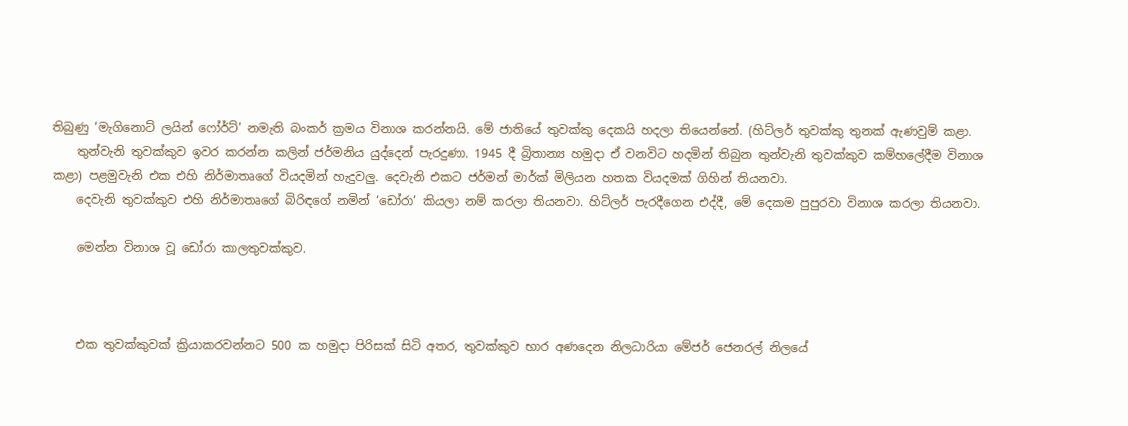තිබුණු ‘මැගිනොට් ලයින් ෆෝර්ට්’ නමැති බංකර් ක්‍රමය විනාශ කරන්නයි. මේ ජාතියේ තුවක්කු දෙකයි හදලා තියෙන්නේ. (හිට්ලර් තුවක්කු තුනක් ඇණවුම් කළා.
    තුන්වැනි තුවක්කුව ඉවර කරන්න කලින් ජර්මනිය යුද්දෙන් පැරදුණා. 1945 දී බ්‍රිතාන්‍ය හමුදා ඒ වනවිට හදමින් තිබුන තුන්වැනි තුවක්කුව කම්හලේදීම විනාශ කළා) පළමුවැනි එක එහි නිර්මාතෘගේ වියදමින් හැදුවලු. දෙවැනි එකට ජර්මන් මාර්ක් මිලියන හතක වියදමක් ගිහින් තියනවා.
    දෙවැනි තුවක්කුව එහි නිර්මාතෘගේ බිරිඳගේ නමින් ‘ඩෝරා’ කියලා නම් කරලා තියනවා. හිට්ලර් පැරදීගෙන එද්දී, මේ දෙකම පුපුරවා විනාශ කරලා තියනවා.

    මෙන්න විනාශ වූ ඩෝරා කාලතුවක්කුව.



    එක තුවක්කුවක් ක්‍රියාකරවන්නට 500 ක හමුදා පිරිසක් සිටි අතර, තුවක්කුව භාර අණදෙන නිලධාරියා මේජර් ජෙනරල් නිලයේ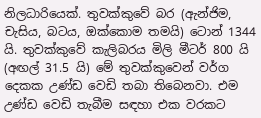නිලධාරියෙක්. තුවක්කුවේ බර (ඇන්ජිම, චැසිය, බටය, ඔක්කොම තමයි) ටොන් 1344 යි. තුවක්කුවේ කැලිබරය මිලි මීටර් 800 යි (අඟල් 31.5 යි) මේ තුවක්කුවෙන් වර්ග දෙකක උණ්ඩ වෙඩි තබා තිබෙනවා. එම උණ්ඩ වෙඩි තැබීම සඳහා එක වරකට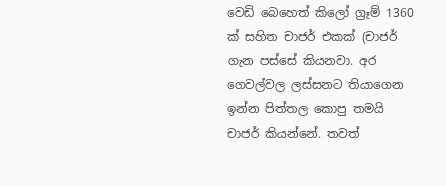වෙඩි බෙහෙත් කිලෝ ග්‍රෑම් 1360 ක් සහිත චාජර් එකක් (චාජර් ගැන පස්සේ කියනවා. අර ගෙවල්වල ලස්සනට තියාගෙන ඉන්න පිත්තල කොපු තමයි චාජර් කියන්නේ. තවත්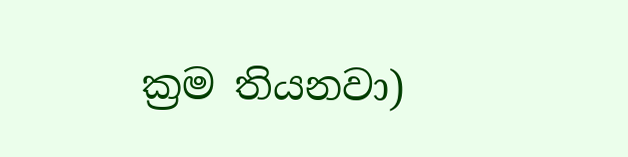ක්‍රම තියනවා)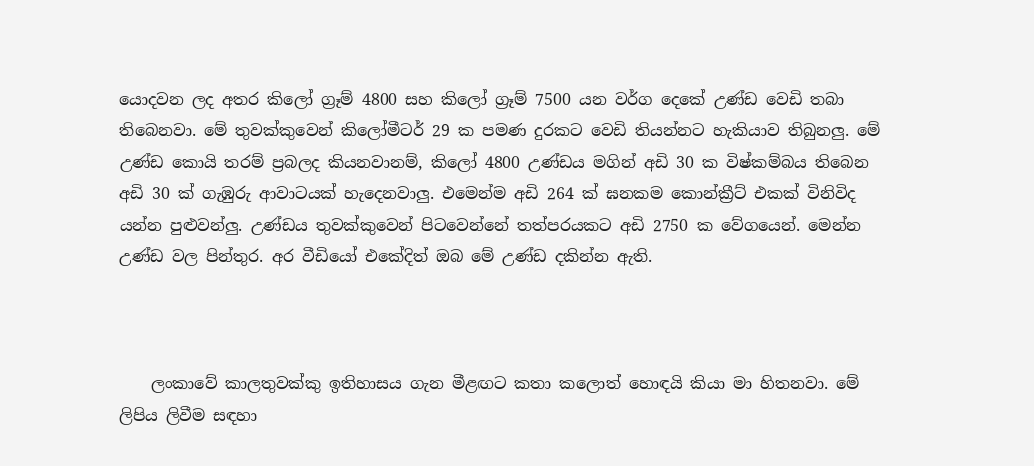යොදවන ලද අතර කිලෝ ග්‍රෑම් 4800 සහ කිලෝ ග්‍රෑම් 7500 යන වර්ග දෙකේ උණ්ඩ වෙඩි තබා තිබෙනවා. මේ තුවක්කුවෙන් කිලෝමීටර් 29 ක පමණ දුරකට වෙඩි තියන්නට හැකියාව තිබුනලු. මේ උණ්ඩ කොයි තරම් ප්‍රබලද කියනවානම්, කිලෝ 4800 උණ්ඩය මගින් අඩි 30 ක විෂ්කම්බය තිබෙන අඩි 30 ක් ගැඹුරු ආවාටයක් හැදෙනවාලු. එමෙන්ම අඩි 264 ක් ඝනකම කොන්ක්‍රීට් එකක් විනිවිද යන්න පුළුවන්ලු. උණ්ඩය තුවක්කුවෙන් පිටවෙන්නේ තත්පරයකට අඩි 2750 ක වේගයෙන්. මෙන්න උණ්ඩ වල පින්තුර. අර වීඩියෝ එකේදිත් ඔබ මේ උණ්ඩ දකින්න ඇති.



    ලංකාවේ කාලතුවක්කු ඉතිහාසය ගැන මීළඟට කතා කලොත් හොඳයි කියා මා හිතනවා. මේ ලිපිය ලිවීම සඳහා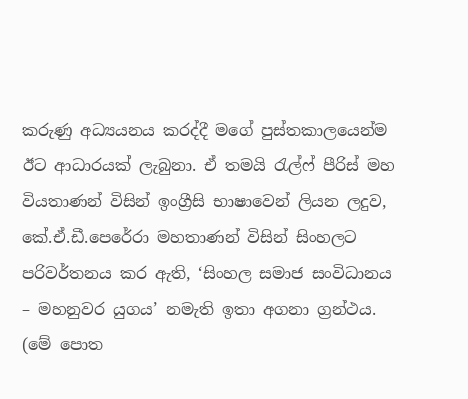කරුණු අධ්‍යයනය කරද්දී මගේ පුස්තකාලයෙන්ම ඊට ආධාරයක් ලැබුනා. ඒ තමයි රැල්ෆ් පීරිස් මහ වියතාණන් විසින් ඉංග්‍රීසි භාෂාවෙන් ලියන ලදුව, කේ.ඒ.ඩී.පෙරේරා මහතාණන් විසින් සිංහලට පරිවර්තනය කර ඇති, ‘සිංහල සමාජ සංවිධානය – මහනුවර යුගය’ නමැති ඉතා අගනා ග්‍රන්ථය. (මේ පොත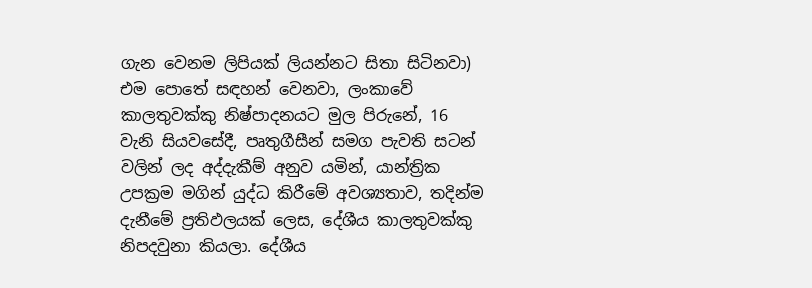ගැන වෙනම ලිපියක් ලියන්නට සිතා සිටිනවා) එම පොතේ සඳහන් වෙනවා, ලංකාවේ කාලතුවක්කු නිෂ්පාදනයට මුල පිරුනේ, 16 වැනි සියවසේදී, පෘතුගීසීන් සමග පැවති සටන් වලින් ලද අද්දැකීම් අනුව යමින්, යාන්ත්‍රික උපක්‍රම මගින් යුද්ධ කිරීමේ අවශ්‍යතාව, තදින්ම දැනීමේ ප්‍රතිඵලයක් ලෙස, දේශීය කාලතුවක්කු නිපදවුනා කියලා. දේශීය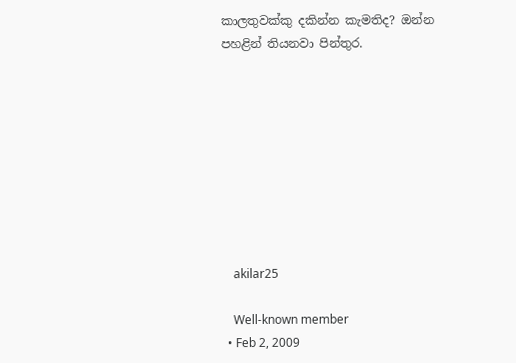කාලතුවක්කු දකින්න කැමතිද? ඔන්න පහළින් තියනවා පින්තුර.









    akilar25

    Well-known member
  • Feb 2, 2009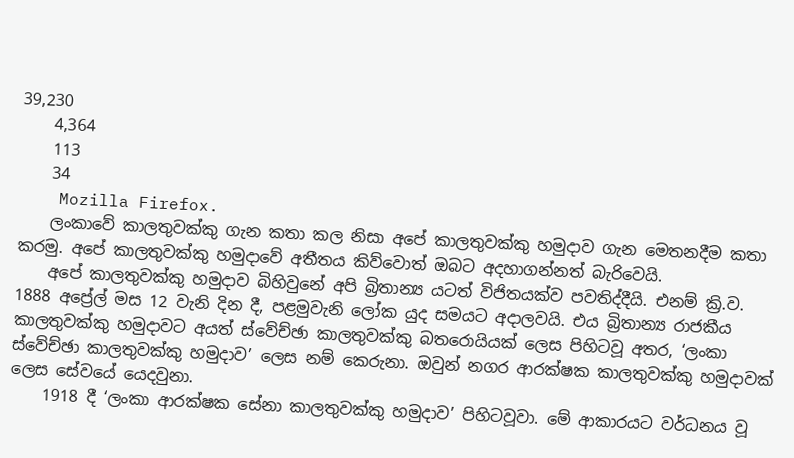39,230
    4,364
    113
    34
    Mozilla Firefox.
    ලංකාවේ කාලතුවක්කු ගැන කතා කල නිසා අපේ කාලතුවක්කු හමුදාව ගැන මෙතනදීම කතා කරමු. අපේ කාලතුවක්කු හමුදාවේ අතීතය කිව්වොත් ඔබට අදහාගන්නත් බැරිවෙයි.
    අපේ කාලතුවක්කු හමුදාව බිහිවුනේ අපි බ්‍රිතාන්‍ය යටත් විජිතයක්ව පවතිද්දීයි. එනම් ක්‍රි.ව. 1888 අප්‍රේල් මස 12 වැනි දින දී, පළමුවැනි ලෝක යුද සමයට අදාලවයි. එය බ්‍රිතාන්‍ය රාජකීය කාලතුවක්කු හමුදාවට අයත් ස්වේච්ඡා කාලතුවක්කු බතරොයියක් ලෙස පිහිටවූ අතර, ‘ලංකා ස්වේච්ඡා කාලතුවක්කු හමුදාව’ ලෙස නම් කෙරුනා. ඔවුන් නගර ආරක්ෂක කාලතුවක්කු හමුදාවක් ලෙස සේවයේ යෙදවුනා.
    1918 දී ‘ලංකා ආරක්ෂක සේනා කාලතුවක්කු හමුදාව’ පිහිටවූවා. මේ ආකාරයට වර්ධනය වූ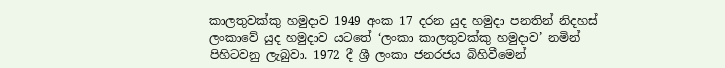කාලතුවක්කු හමුදාව 1949 අංක 17 දරන යුද හමුදා පනතින් නිදහස් ලංකාවේ යුද හමුදාව යටතේ ‘ලංකා කාලතුවක්කු හමුදාව’ නමින් පිහිටවනු ලැබුවා. 1972 දී ශ්‍රී ලංකා ජනරජය බිහිවීමෙන්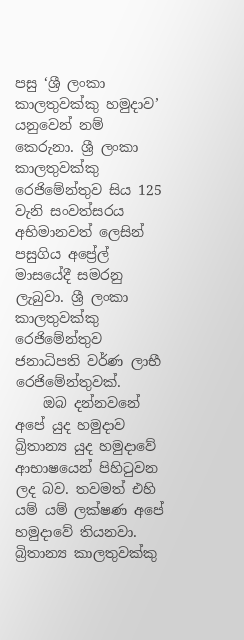පසු ‘ශ්‍රී ලංකා කාලතුවක්කු හමුදාව’ යනුවෙන් නම් කෙරුනා. ශ්‍රී ලංකා කාලතුවක්කු රෙජිමේන්තුව සිය 125 වැනි සංවත්සරය අභිමානවත් ලෙසින් පසුගිය අප්‍රේල් මාසයේදී සමරනු ලැබුවා. ශ්‍රී ලංකා කාලතුවක්කු රෙජිමේන්තුව ජනාධිපති වර්ණ ලාභී රෙජිමේන්තුවක්.
    ඔබ දන්නවනේ අපේ යුද හමුදාව බ්‍රිතාන්‍ය යුද හමුදාවේ ආභාෂයෙන් පිහිටුවන ලද බව. තවමත් එහි යම් යම් ලක්ෂණ අපේ හමුදාවේ තියනවා. බ්‍රිතාන්‍ය කාලතුවක්කු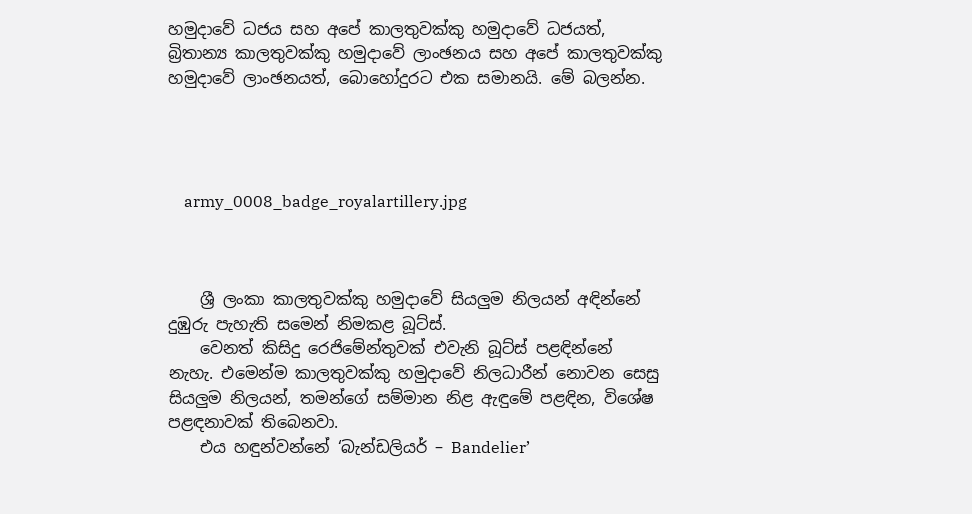හමුදාවේ ධජය සහ අපේ කාලතුවක්කු හමුදාවේ ධජයත්, බ්‍රිතාන්‍ය කාලතුවක්කු හමුදාවේ ලාංඡනය සහ අපේ කාලතුවක්කු හමුදාවේ ලාංඡනයත්, බොහෝදුරට එක සමානයි. මේ බලන්න.




    army_0008_badge_royalartillery.jpg



    ශ්‍රී ලංකා කාලතුවක්කු හමුදාවේ සියලුම නිලයන් අඳින්නේ දුඹුරු පැහැති සමෙන් නිමකළ බූට්ස්.
    වෙනත් කිසිදු රෙජිමේන්තුවක් එවැනි බූට්ස් පළඳින්නේ නැහැ. එමෙන්ම කාලතුවක්කු හමුදාවේ නිලධාරීන් නොවන සෙසු සියලුම නිලයන්, තමන්ගේ සම්මාන නිළ ඇඳුමේ පළඳින, විශේෂ පළඳනාවක් තිබෙනවා.
    එය හඳුන්වන්නේ ‘බැන්ඩලියර් – Bandelier’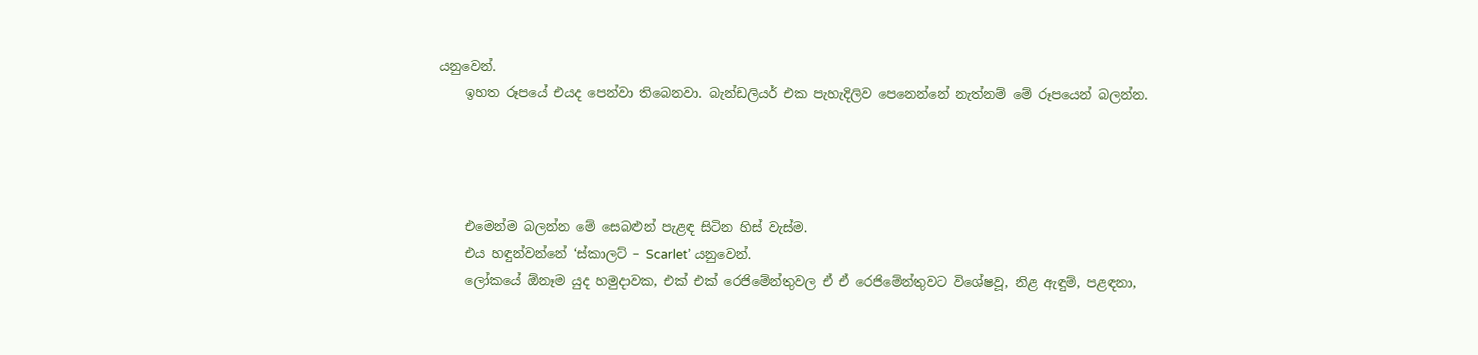යනුවෙන්.
    ඉහත රූපයේ එයද පෙන්වා තිබෙනවා. බැන්ඩලියර් එක පැහැදිලිව පෙනෙන්නේ නැත්නම් මේ රූපයෙන් බලන්න.




    එමෙන්ම බලන්න මේ සෙබළුන් පැළඳ සිටින හිස් වැස්ම.
    එය හඳුන්වන්නේ ‘ස්කාලට් – Scarlet’ යනුවෙන්.
    ලෝකයේ ඕනෑම යුද හමුදාවක, එක් එක් රෙජිමේන්තුවල ඒ ඒ රෙජිමේන්තුවට විශේෂවූ, නිළ ඇඳුම්, පළඳනා,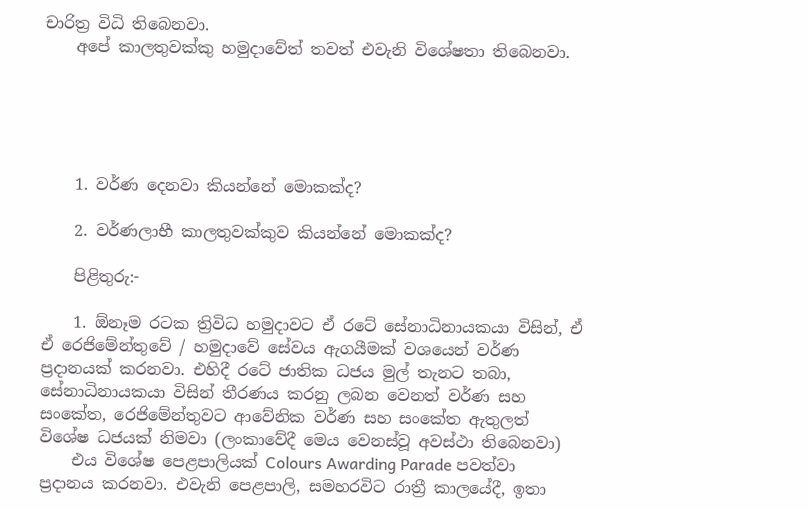චාරිත්‍ර විධි තිබෙනවා.
    අපේ කාලතුවක්කු හමුදාවේත් තවත් එවැනි විශේෂතා තිබෙනවා.





    1. වර්ණ දෙනවා කියන්නේ මොකක්ද?

    2. වර්ණලාභී කාලතුවක්කුව කියන්නේ මොකක්ද?

    පිළිතුරු:-

    1. ඕනෑම රටක ත්‍රිවිධ හමුදාවට ඒ රටේ සේනාධිනායකයා විසින්, ඒ ඒ රෙජිමේන්තුවේ / හමුදාවේ සේවය ඇගයීමක් වශයෙන් වර්ණ ප්‍රදානයක් කරනවා. එහිදී රටේ ජාතික ධජය මුල් තැනට තබා, සේනාධිනායකයා විසින් තීරණය කරනු ලබන වෙනත් වර්ණ සහ සංකේත, රෙජිමේන්තුවට ආවේනික වර්ණ සහ සංකේත ඇතුලත් විශේෂ ධජයක් නිමවා (ලංකාවේදී මෙය වෙනස්වූ අවස්ථා තිබෙනවා)
    එය විශේෂ පෙළපාලියක් Colours Awarding Parade පවත්වා ප්‍රදානය කරනවා. එවැනි පෙළපාලි, සමහරවිට රාත්‍රී කාලයේදී, ඉතා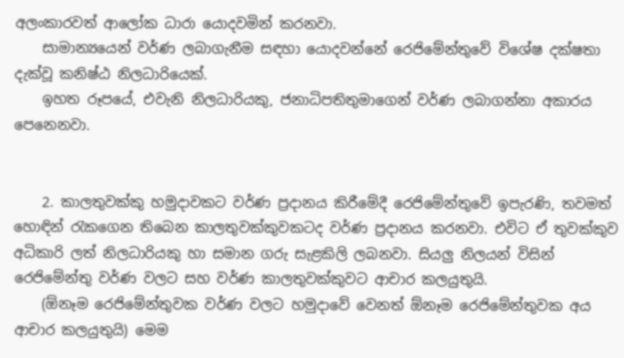අලංකාරවත් ආලෝක ධාරා යොදවමින් කරනවා.
    සාමාන්‍යයෙන් වර්ණ ලබාගැනීම සඳහා යොදවන්නේ රෙජිමේන්තුවේ විශේෂ දක්ෂතා දැක්වූ කනිෂ්ඨ නිලධාරියෙක්.
    ඉහත රූපයේ, එවැනි නිලධාරියකු, ජනාධිපතිතුමාගෙන් වර්ණ ලබාගන්නා අකාරය පෙනෙනවා.


    2. කාලතුවක්කු හමුදාවකට වර්ණ ප්‍රදානය කිරීමේදී රෙජිමේන්තුවේ ඉපැරණි, තවමත් හොඳින් රැකගෙන තිබෙන කාලතුවක්කුවකටද වර්ණ ප්‍රදානය කරනවා. එවිට ඒ තුවක්කුව අධිකාරි ලත් නිලධාරියකු හා සමාන ගරු සැළකිලි ලබනවා. සියලු නිලයන් විසින් රෙජිමේන්තු වර්ණ වලට සහ වර්ණ කාලතුවක්කුවට ආචාර කලයුතුයි.
    (ඕනෑම රෙජිමේන්තුවක වර්ණ වලට හමුදාවේ වෙනත් ඕනෑම රෙජිමේන්තුවක අය ආචාර කලයුතුයි) මෙම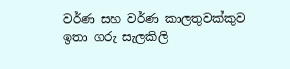වර්ණ සහ වර්ණ කාලතුවක්කුව ඉතා ගරු සැලකිලි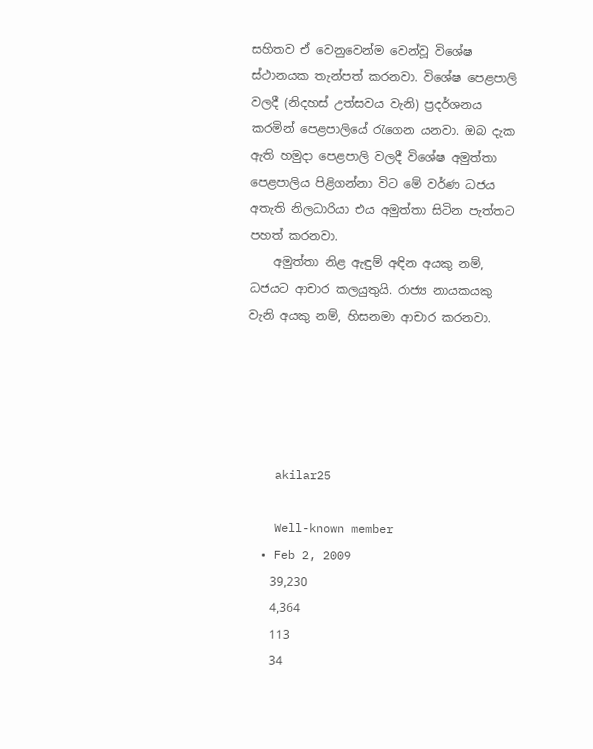සහිතව ඒ වෙනුවෙන්ම වෙන්වූ විශේෂ ස්ථානයක තැන්පත් කරනවා. විශේෂ පෙළපාලි වලදී (නිදහස් උත්සවය වැනි) ප්‍රදර්ශනය කරමින් පෙළපාලියේ රැගෙන යනවා. ඔබ දැක ඇති හමුදා පෙළපාලි වලදී විශේෂ අමුත්තා පෙළපාලිය පිළිගන්නා විට මේ වර්ණ ධජය අතැති නිලධාරියා එය අමුත්තා සිටින පැත්තට පහත් කරනවා.
    අමුත්තා නිළ ඇඳුම් අඳින අයකු නම්, ධජයට ආචාර කලයුතුයි. රාජ්‍ය නායකයකු වැනි අයකු නම්, හිසනමා ආචාර කරනවා.





    akilar25

    Well-known member
  • Feb 2, 2009
    39,230
    4,364
    113
    34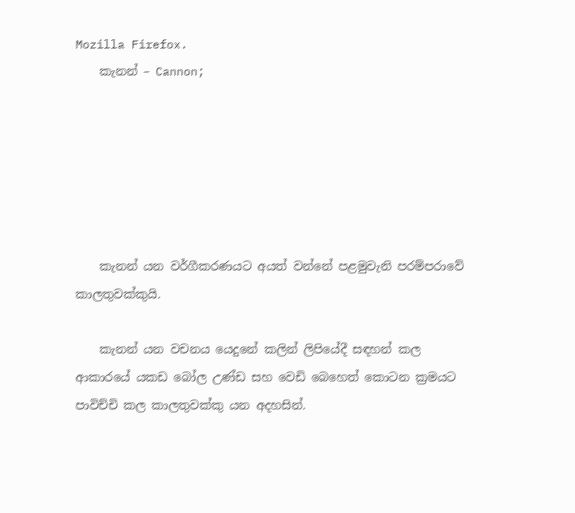Mozilla Firefox.
    කැනන් – Cannon;






    කැනන් යන වර්ගීකරණයට අයත් වන්නේ පළමුවැනි පරම්පරාවේ කාලතුවක්කුයි.

    කැනන් යන වචනය යෙදුනේ කලින් ලිපියේදී සඳහන් කල ආකාරයේ යකඩ බෝල උණ්ඩ සහ වෙඩි බෙහෙත් කොටන ක්‍රමයට පාවිච්චි කල කාලතුවක්කු යන අදහසින්.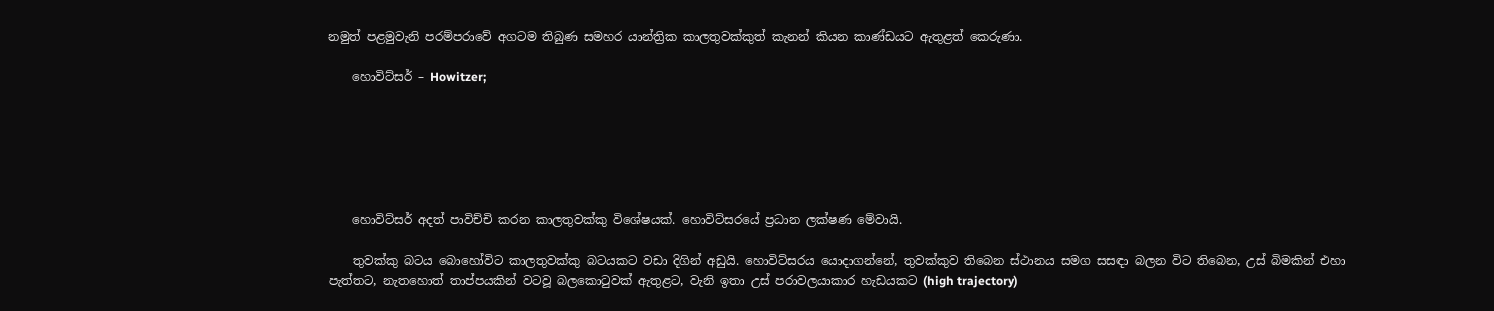නමුත් පළමුවැනි පරම්පරාවේ අගටම තිබුණ සමහර යාන්ත්‍රික කාලතුවක්කුත් කැනන් කියන කාණ්ඩයට ඇතුළත් කෙරුණා.

    හොවිට්සර් – Howitzer;






    හොවිට්සර් අදත් පාවිච්චි කරන කාලතුවක්කු විශේෂයක්. හොවිට්සරයේ ප්‍රධාන ලක්ෂණ මේවායි.

    තුවක්කු බටය බොහෝවිට කාලතුවක්කු බටයකට වඩා දිගින් අඩුයි. හොවිට්සරය යොදාගන්නේ, තුවක්කුව තිබෙන ස්ථානය සමග සසඳා බලන විට තිබෙන, උස් බිමකින් එහා පැත්තට, නැතහොත් තාප්පයකින් වටවූ බලකොටුවක් ඇතුළට, වැනි ඉතා උස් පරාවලයාකාර හැඩයකට (high trajectory)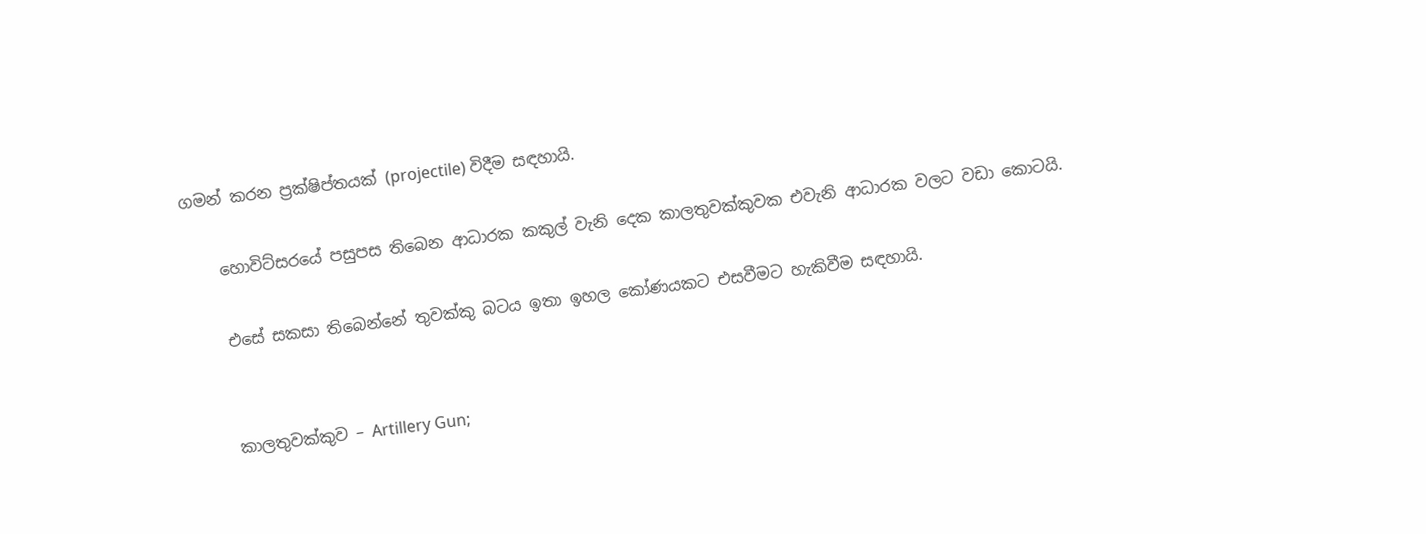ගමන් කරන ප්‍රක්ෂිප්තයක් (projectile) විදීම සඳහායි.

    හොවිට්සරයේ පසුපස තිබෙන ආධාරක කකුල් වැනි දෙක කාලතුවක්කුවක එවැනි ආධාරක වලට වඩා කොටයි.

    එසේ සකසා තිබෙන්නේ තුවක්කු බටය ඉතා ඉහල කෝණයකට එසවීමට හැකිවීම සඳහායි.


    කාලතුවක්කුව – Artillery Gun;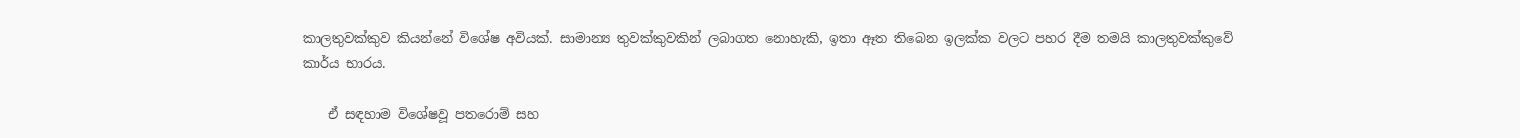කාලතුවක්කුව කියන්නේ විශේෂ අවියක්. සාමාන්‍ය තුවක්කුවකින් ලබාගත නොහැකි, ඉතා ඈත තිබෙන ඉලක්ක වලට පහර දීම තමයි කාලතුවක්කුවේ කාර්ය භාරය.

    ඒ සඳහාම විශේෂවූ පතරොම් සහ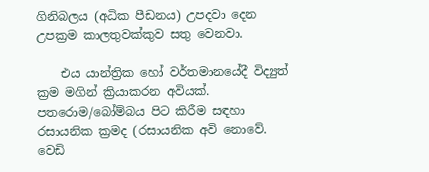ගිනිබලය (අධික පීඩනය) උපදවා දෙන උපක්‍රම කාලතුවක්කුව සතු වෙනවා.

    එය යාන්ත්‍රික හෝ වර්තමානයේදී විද්‍යුත් ක්‍රම මගින් ක්‍රියාකරන අවියක්. පතරොම/බෝම්බය පිට කිරීම සඳහා රසායනික ක්‍රමද (රසායනික අවි නොවේ. වෙඩි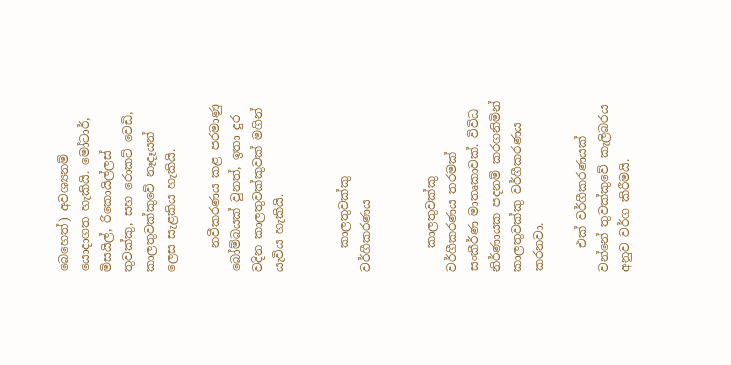බෙහෙත්) අවශ්‍යනම් යොදාගත හැකියි. මෝටාර්, මිසයිල්, රිකොයිල්ලස් තුවක්කු, සහ රොකට් වෙඩි, කාලතුවක්කුවේ නෑදෑයන් ලෙස සැළකිය හැකියි.

    නවීකරණය කළ පරමාණු බෝම්බයක් වුනත්, ඉතා දුර වදින කාලතුවක්කුවක් මගින් යැවිය හැකියි.


    කාලතුවක්කු වර්ගීකරණය


    කාලතුවක්කු වර්ගීකරණය තරමක් සංකීර්ණ මාතෘකාවක්. විවිධ නිර්ණායක පදනම් කරගනිමින් කාලතුවක්කු වර්ගීකරණය කරනවා.

    එක් වර්ගීකරණයක් වන්නේ තුවක්කුවේ කැලිබරය අනුව වර්ග කිරීමයි.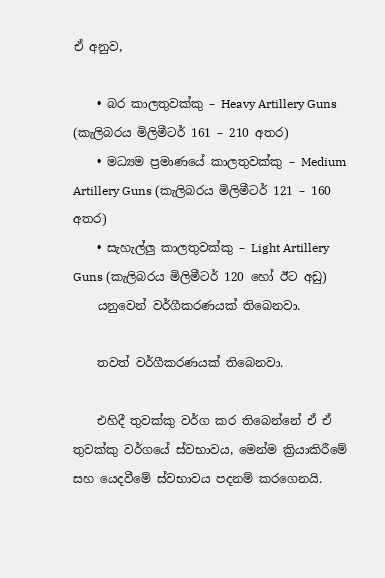ඒ අනුව,

    • බර කාලතුවක්කු – Heavy Artillery Guns (කැලිබරය මිලිමීටර් 161 – 210 අතර)
    • මධ්‍යම ප්‍රමාණයේ කාලතුවක්කු – Medium Artillery Guns (කැලිබරය මිලිමීටර් 121 – 160 අතර)
    • සැහැල්ලු කාලතුවක්කු – Light Artillery Guns (කැලිබරය මිලිමීටර් 120 හෝ ඊට අඩු)
    යනුවෙන් වර්ගීකරණයක් තිබෙනවා.

    තවත් වර්ගීකරණයක් තිබෙනවා.

    එහිදී තුවක්කු වර්ග කර තිබෙන්නේ ඒ ඒ තුවක්කු වර්ගයේ ස්වභාවය, මෙන්ම ක්‍රියාකිරීමේ සහ යෙදවීමේ ස්වභාවය පදනම් කරගෙනයි.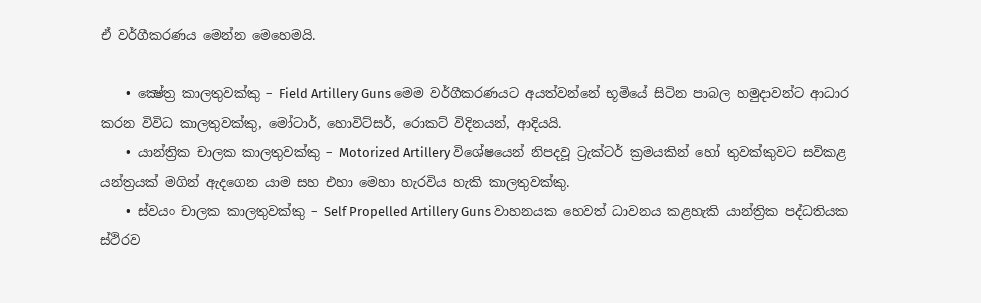ඒ වර්ගීකරණය මෙන්න මෙහෙමයි.

    • ක්‍ෂේත්‍ර කාලතුවක්කු – Field Artillery Guns මෙම වර්ගීකරණයට අයත්වන්නේ භූමියේ සිටින පාබල හමුදාවන්ට ආධාර කරන විවිධ කාලතුවක්කු, මෝටාර්, හොවිට්සර්, රොකට් විදිනයන්, ආදියයි.
    • යාන්ත්‍රික චාලක කාලතුවක්කු – Motorized Artillery විශේෂයෙන් නිපදවූ ට්‍රැක්ටර් ක්‍රමයකින් හෝ තුවක්කුවට සවිකළ යන්ත්‍රයක් මගින් ඇදගෙන යාම සහ එහා මෙහා හැරවිය හැකි කාලතුවක්කු.
    • ස්වයං චාලක කාලතුවක්කු – Self Propelled Artillery Guns වාහනයක හෙවත් ධාවනය කළහැකි යාන්ත්‍රික පද්ධතියක ස්ථිරව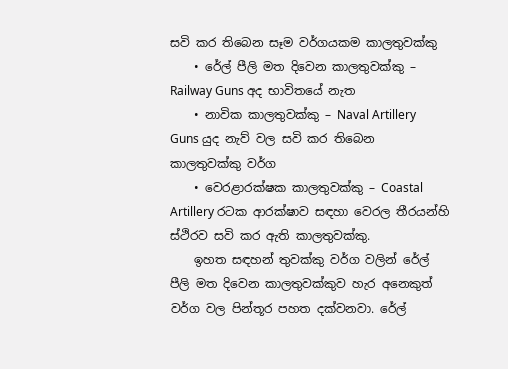සවි කර තිබෙන සෑම වර්ගයකම කාලතුවක්කු
    • රේල් පීලි මත දිවෙන කාලතුවක්කු – Railway Guns අද භාවිතයේ නැත
    • නාවික කාලතුවක්කු – Naval Artillery Guns යුද නැව් වල සවි කර තිබෙන කාලතුවක්කු වර්ග
    • වෙරළාරක්ෂක කාලතුවක්කු – Coastal Artillery රටක ආරක්ෂාව සඳහා වෙරල තීරයන්හි ස්ථිරව සවි කර ඇති කාලතුවක්කු.
    ඉහත සඳහන් තුවක්කු වර්ග වලින් රේල් පීලි මත දිවෙන කාලතුවක්කුව හැර අනෙකුත් වර්ග වල පින්තූර පහත දක්වනවා. රේල්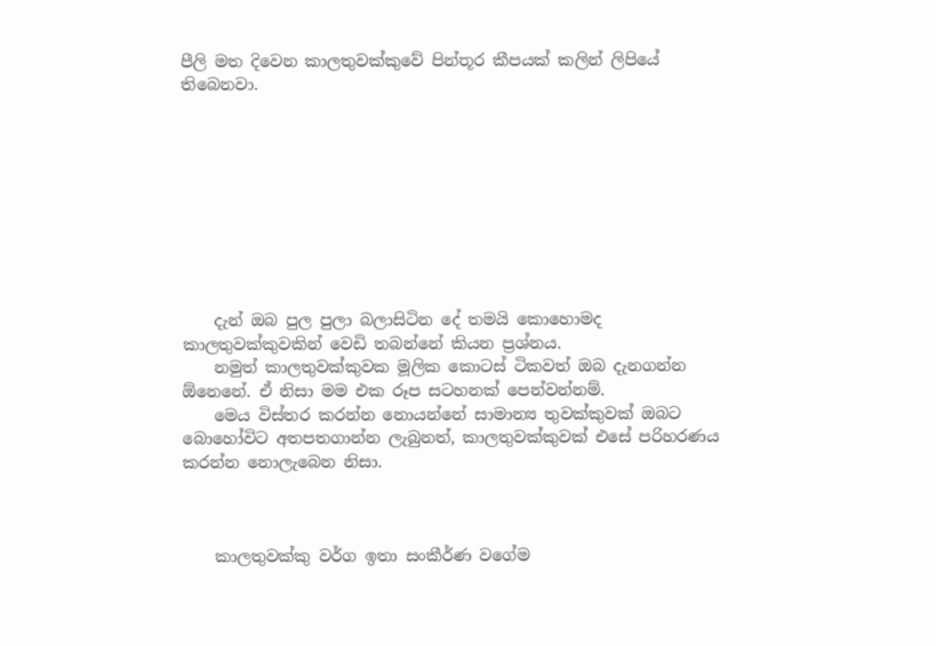පීලි මත දිවෙන කාලතුවක්කුවේ පින්තූර කීපයක් කලින් ලිපියේ තිබෙනවා.









    දැන් ඔබ පුල පුලා බලාසිටින දේ තමයි කොහොමද කාලතුවක්කුවකින් වෙඩි තබන්නේ කියන ප්‍රශ්නය.
    නමුත් කාලතුවක්කුවක මූලික කොටස් ටිකවත් ඔබ දැනගන්න ඕනෙනේ. ඒ නිසා මම එක රූප සටහනක් පෙන්වන්නම්.
    මෙය විස්තර කරන්න නොයන්නේ සාමාන්‍ය තුවක්කුවක් ඔබට බොහෝවිට අතපතගාන්න ලැබුනත්, කාලතුවක්කුවක් එසේ පරිහරණය කරන්න නොලැබෙන නිසා.



    කාලතුවක්කු වර්ග ඉතා සංකීර්ණ වගේම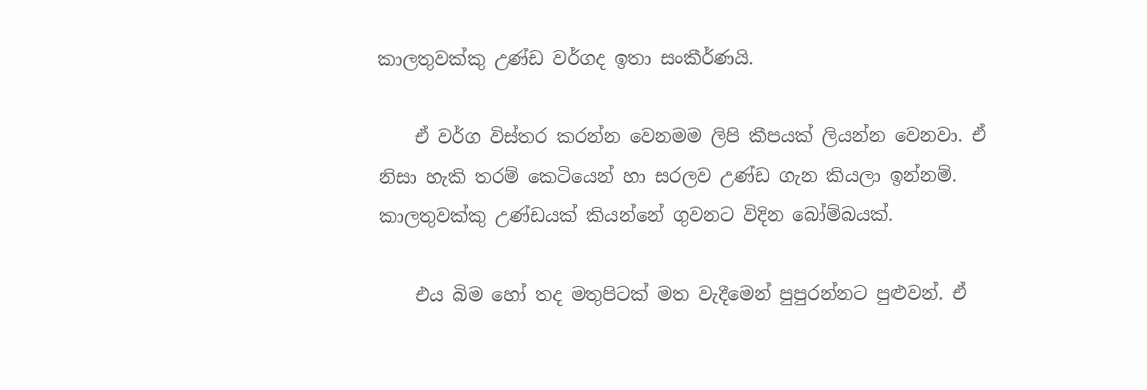කාලතුවක්කු උණ්ඩ වර්ගද ඉතා සංකීර්ණයි.

    ඒ වර්ග විස්තර කරන්න වෙනමම ලිපි කීපයක් ලියන්න වෙනවා. ඒ නිසා හැකි තරම් කෙටියෙන් හා සරලව උණ්ඩ ගැන කියලා ඉන්නම්. කාලතුවක්කු උණ්ඩයක් කියන්නේ ගුවනට විදින බෝම්බයක්.

    එය බිම හෝ තද මතුපිටක් මත වැදීමෙන් පුපුරන්නට පුළුවන්. ඒ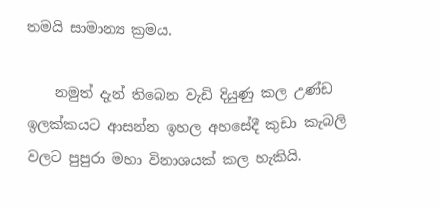තමයි සාමාන්‍ය ක්‍රමය.

    නමුත් දැන් තිබෙන වැඩි දියුණු කල උණ්ඩ ඉලක්කයට ආසන්න ඉහල අහසේදී කුඩා කැබලි වලට පුපුරා මහා විනාශයක් කල හැකියි.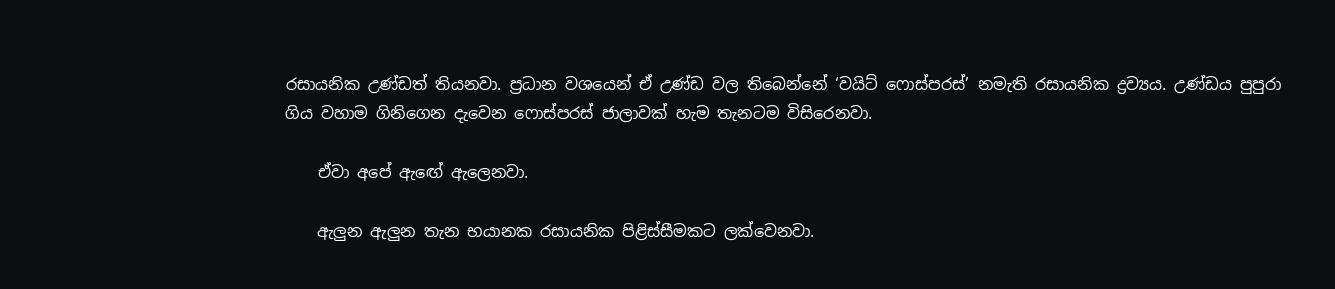රසායනික උණ්ඩත් තියනවා. ප්‍රධාන වශයෙන් ඒ උණ්ඩ වල තිබෙන්නේ ‘වයිට් ෆොස්පරස්’ නමැති රසායනික ද්‍රව්‍යය. උණ්ඩය පුපුරා ගිය වහාම ගිනිගෙන දැවෙන ෆොස්පරස් ජාලාවක් හැම තැනටම විසිරෙනවා.

    ඒවා අපේ ඇඟේ ඇලෙනවා.

    ඇලුන ඇලුන තැන භයානක රසායනික පිළිස්සීමකට ලක්වෙනවා.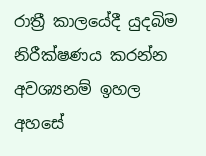රාත්‍රී කාලයේදී යුදබිම නිරීක්ෂණය කරන්න අවශ්‍යනම් ඉහල අහසේ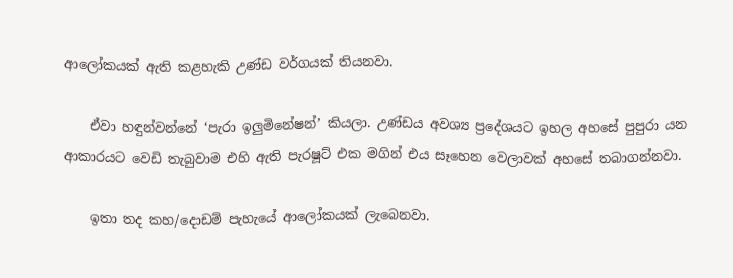ආලෝකයක් ඇති කළහැකි උණ්ඩ වර්ගයක් තියනවා.

    ඒවා හඳුන්වන්නේ ‘පැරා ඉලුමිනේෂන්’ කියලා. උණ්ඩය අවශ්‍ය ප්‍රදේශයට ඉහල අහසේ පුපුරා යන ආකාරයට වෙඩි තැබුවාම එහි ඇති පැරෂූට් එක මගින් එය සෑහෙන වෙලාවක් අහසේ තබාගන්නවා.

    ඉතා තද කහ/දොඩම් පැහැයේ ආලෝකයක් ලැබෙනවා.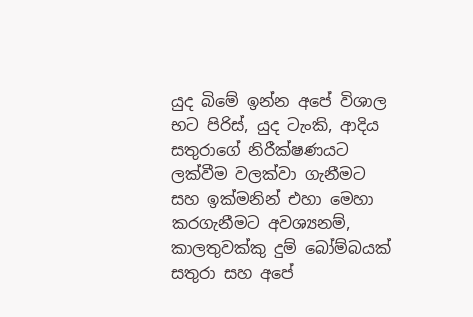යුද බිමේ ඉන්න අපේ විශාල භට පිරිස්, යුද ටැංකි, ආදිය සතුරාගේ නිරීක්ෂණයට ලක්වීම වලක්වා ගැනීමට සහ ඉක්මනින් එහා මෙහා කරගැනීමට අවශ්‍යනම්, කාලතුවක්කු දුම් බෝම්බයක් සතුරා සහ අපේ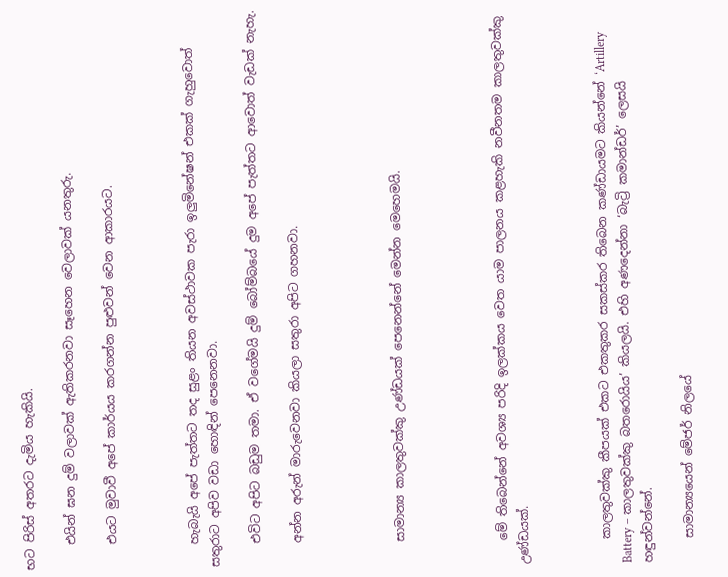භට පිරිස් අතරට දැමිය හැකියි.

    එයින් ඝන දුම් වලාවක් ඇතිකරනවා සෑහෙන වෙලාවක් යනතුරු.

    එයට මුවාවී අපේ කාර්යය කරගන්න පුළුවන් වෙන ආකාරයට.



    හැබැයි අපේ පැත්තට තද සුළං තියන අවස්ථාවක පැරා ඉලුමිනේෂන් එකක් ගැහුවොත් සතුරාට අපිව වඩා හොඳින් පෙනෙනවා.

    එවිට අපිට බඩුම තමා. ඒ වගේමයි දුම් බෝම්බයේ දුම අපේ පැත්තට ආවොත් වැඩක් නැහැ.

    අන්න අරුන් මාරුවෙනවා කියලා සතුරා අපිට ගහනවා.




    සාමාන්‍ය කාලතුවක්කු උණ්ඩයක් පෙනෙන්නේ මෙන්න මෙහෙමයි.




    මේ තිබෙන්නේ අවශ්‍ය පරිදි ඉලක්කය වෙත යාම පාලනය කළහැකි නවීනතම කාලතුවක්කු උණ්ඩයක්.



    කාලතුවක්කු කීපයක් එකට එකතුකර සකස්කර තිබෙන කණ්ඩායමට කියන්නේ ‘Artillery Battery – කාලතුවක්කු බතරොයිය’ කියලයි. එහි අණදෙන්නා ‘බැට්‍රි කමාන්ඩර්’ ලෙසයි හඳුන්වන්නේ.

    සාමාන්‍යයෙන් මේජර් නිලයේ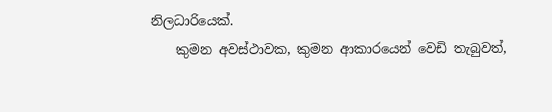නිලධාරියෙක්.
    කුමන අවස්ථාවක, කුමන ආකාරයෙන් වෙඩි තැබුවත්,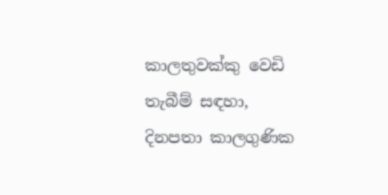කාලතුවක්කු වෙඩි තැබීම් සඳහා, දිනපතා කාලගුණික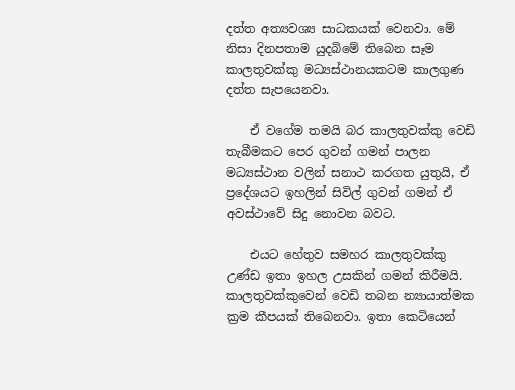දත්ත අත්‍යවශ්‍ය සාධකයක් වෙනවා. මේ නිසා දිනපතාම යුදබිමේ තිබෙන සෑම කාලතුවක්කු මධ්‍යස්ථානයකටම කාලගුණ දත්ත සැපයෙනවා.

    ඒ වගේම තමයි බර කාලතුවක්කු වෙඩි තැබීමකට පෙර ගුවන් ගමන් පාලන මධ්‍යස්ථාන වලින් සනාථ කරගත යුතුයි, ඒ ප්‍රදේශයට ඉහලින් සිවිල් ගුවන් ගමන් ඒ අවස්ථාවේ සිදු නොවන බවට.

    එයට හේතුව සමහර කාලතුවක්කු උණ්ඩ ඉතා ඉහල උසකින් ගමන් කිරීමයි. කාලතුවක්කුවෙන් වෙඩි තබන න්‍යායාත්මක ක්‍රම කීපයක් තිබෙනවා. ඉතා කෙටියෙන්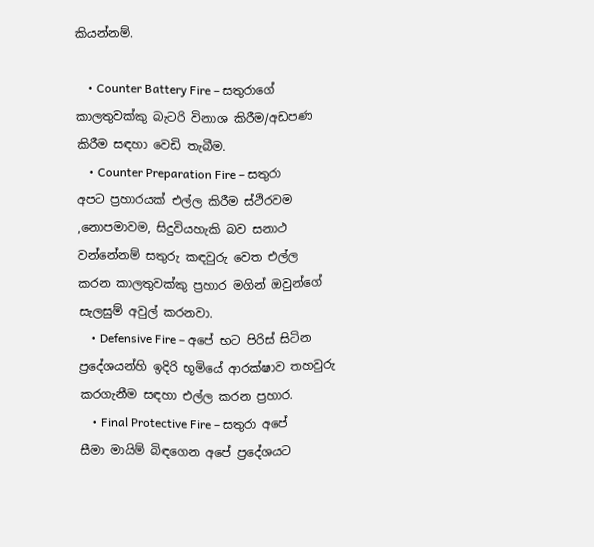කියන්නම්.

    • Counter Battery Fire – සතුරාගේ කාලතුවක්කු බැටරි විනාශ කිරීම/අඩපණ කිරීම සඳහා වෙඩි තැබීම.
    • Counter Preparation Fire – සතුරා අපට ප්‍රහාරයක් එල්ල කිරීම ස්ථිරවම ,නොපමාවම, සිදුවියහැකි බව සනාථ වන්නේනම් සතුරු කඳවුරු වෙත එල්ල කරන කාලතුවක්කු ප්‍රහාර මගින් ඔවුන්ගේ සැලසුම් අවුල් කරනවා.
    • Defensive Fire – අපේ භට පිරිස් සිටින ප්‍රදේශයන්හි ඉදිරි භූමියේ ආරක්ෂාව තහවුරු කරගැනීම සඳහා එල්ල කරන ප්‍රහාර.
    • Final Protective Fire – සතුරා අපේ සීමා මායිම් බිඳගෙන අපේ ප්‍රදේශයට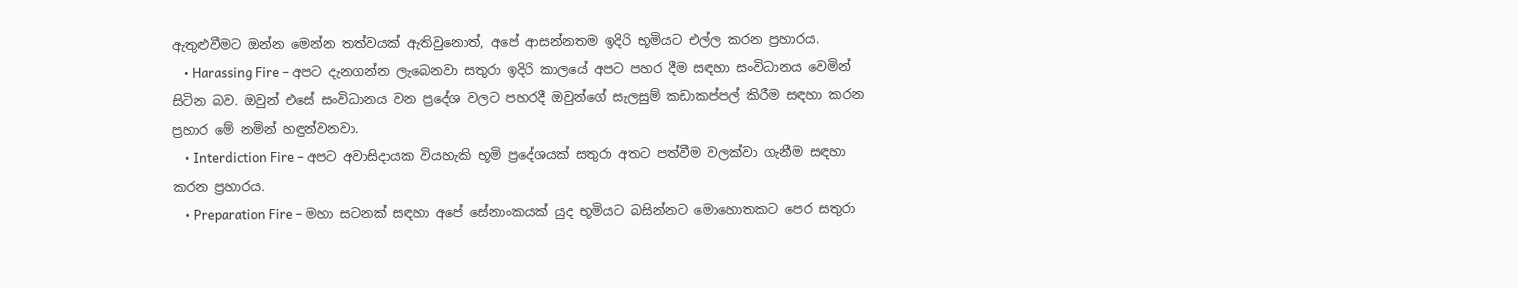ඇතුළුවීමට ඔන්න මෙන්න තත්වයක් ඇතිවුනොත්, අපේ ආසන්නතම ඉදිරි භූමියට එල්ල කරන ප්‍රහාරය.
    • Harassing Fire – අපට දැනගන්න ලැබෙනවා සතුරා ඉදිරි කාලයේ අපට පහර දීම සඳහා සංවිධානය වෙමින් සිටින බව. ඔවුන් එසේ සංවිධානය වන ප්‍රදේශ වලට පහරදී ඔවුන්ගේ සැලසුම් කඩාකප්පල් කිරීම සඳහා කරන ප්‍රහාර මේ නමින් හඳුන්වනවා.
    • Interdiction Fire – අපට අවාසිදායක වියහැකි භූමි ප්‍රදේශයක් සතුරා අතට පත්වීම වලක්වා ගැනීම සඳහා කරන ප්‍රහාරය.
    • Preparation Fire – මහා සටනක් සඳහා අපේ සේනාංකයක් යුද භූමියට බසින්නට මොහොතකට පෙර සතුරා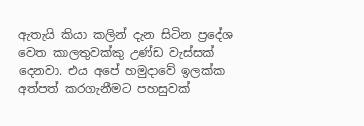ඇතැයි කියා කලින් දැන සිටින ප්‍රදේශ වෙත කාලතුවක්කු උණ්ඩ වැස්සක් දෙනවා. එය අපේ හමුදාවේ ඉලක්ක අත්පත් කරගැනීමට පහසුවක්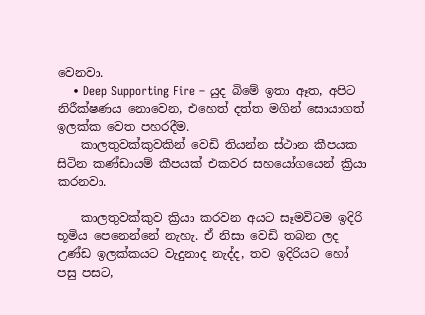වෙනවා.
    • Deep Supporting Fire – යුද බිමේ ඉතා ඈත, අපිට නිරීක්ෂණය නොවෙන, එහෙත් දත්ත මගින් සොයාගත් ඉලක්ක වෙත පහරදීම.
    කාලතුවක්කුවකින් වෙඩි තියන්න ස්ථාන කීපයක සිටින කණ්ඩායම් කීපයක් එකවර සහයෝගයෙන් ක්‍රියා කරනවා.

    කාලතුවක්කුව ක්‍රියා කරවන අයට සෑමවිටම ඉදිරි භූමිය පෙනෙන්නේ නැහැ. ඒ නිසා වෙඩි තබන ලද උණ්ඩ ඉලක්කයට වැදුනාද නැද්ද, තව ඉදිරියට හෝ පසු පසට,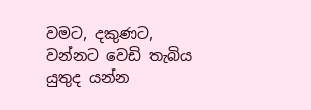වමට, දකුණට, වන්නට වෙඩි තැබිය යුතුද යන්න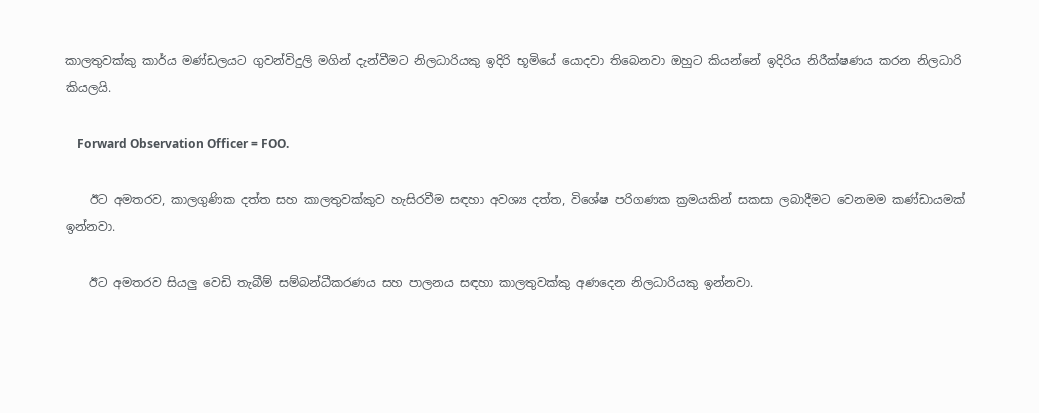කාලතුවක්කු කාර්ය මණ්ඩලයට ගුවන්විදුලි මගින් දැන්වීමට නිලධාරියකු ඉදිරි භූමියේ යොදවා තිබෙනවා ඔහුට කියන්නේ ඉදිරිය නිරීක්ෂණය කරන නිලධාරි කියලයි.

    Forward Observation Officer = FOO.

    ඊට අමතරව, කාලගුණික දත්ත සහ කාලතුවක්කුව හැසිරවීම සඳහා අවශ්‍ය දත්ත, විශේෂ පරිගණක ක්‍රමයකින් සකසා ලබාදීමට වෙනමම කණ්ඩායමක් ඉන්නවා.

    ඊට අමතරව සියලු වෙඩි තැබීම් සම්බන්ධීකරණය සහ පාලනය සඳහා කාලතුවක්කු අණදෙන නිලධාරියකු ඉන්නවා.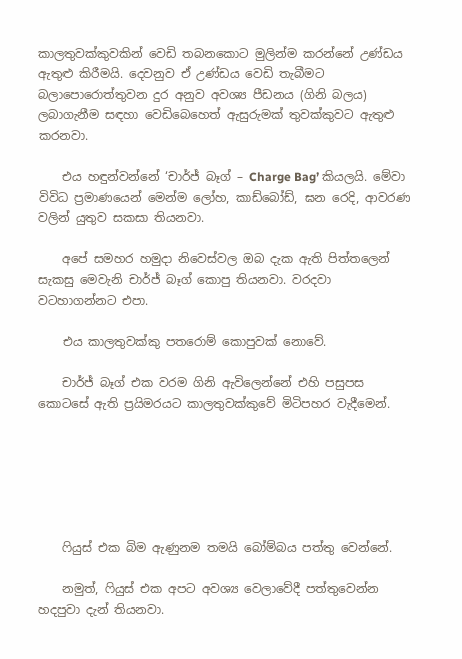කාලතුවක්කුවකින් වෙඩි තබනකොට මුලින්ම කරන්නේ උණ්ඩය ඇතුළු කිරීමයි. දෙවනුව ඒ උණ්ඩය වෙඩි තැබීමට බලාපොරොත්තුවන දුර අනුව අවශ්‍ය පීඩනය (ගිනි බලය) ලබාගැනීම සඳහා වෙඩිබෙහෙත් ඇසුරුමක් තුවක්කුවට ඇතුළු කරනවා.

    එය හඳුන්වන්නේ ‘චාර්ජ් බෑග් – Charge Bag’ කියලයි. මේවා විවිධ ප්‍රමාණයෙන් මෙන්ම ලෝහ, කාඩ්බෝඩ්, ඝන රෙදි, ආවරණ වලින් යුතුව සකසා තියනවා.

    අපේ සමහර හමුදා නිවෙස්වල ඔබ දැක ඇති පිත්තලෙන් සැකසු මෙවැනි චාර්ජ් බෑග් කොපු තියනවා. වරදවා වටහාගන්නට එපා.

    එය කාලතුවක්කු පතරොම් කොපුවක් නොවේ.

    චාර්ජ් බෑග් එක වරම ගිනි ඇවිලෙන්නේ එහි පසුපස කොටසේ ඇති ප්‍රයිමරයට කාලතුවක්කුවේ මිටිපහර වැදීමෙන්.






    ෆියුස් එක බිම ඇණුනම තමයි බෝම්බය පත්තු වෙන්නේ.

    නමුත්, ෆියුස් එක අපට අවශ්‍ය වෙලාවේදී පත්තුවෙන්න හදපුවා දැන් තියනවා.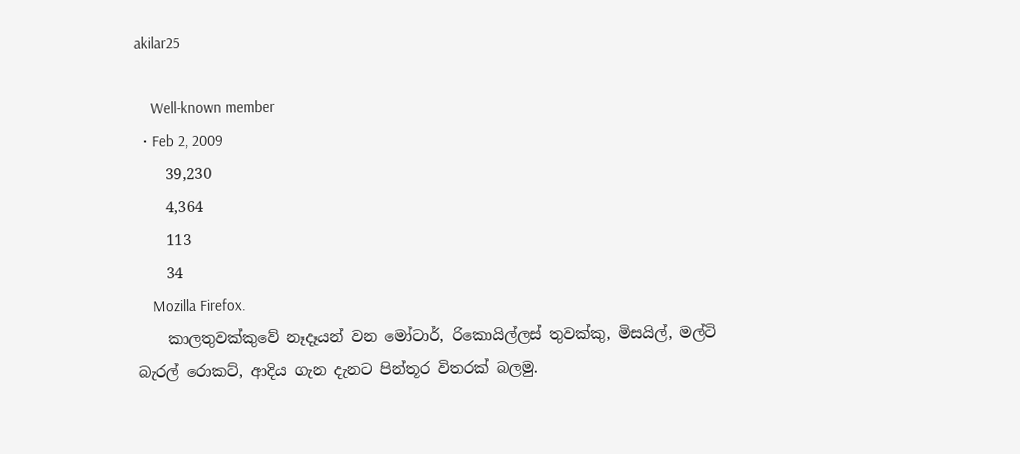akilar25

    Well-known member
  • Feb 2, 2009
    39,230
    4,364
    113
    34
    Mozilla Firefox.
    කාලතුවක්කුවේ නෑදෑයන් වන මෝටාර්, රිකොයිල්ලස් තුවක්කු, මිසයිල්, මල්ටි බැරල් රොකට්, ආදිය ගැන දැනට පින්තූර විතරක් බලමු.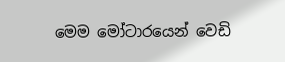මෙම මෝටාරයෙන් වෙඩි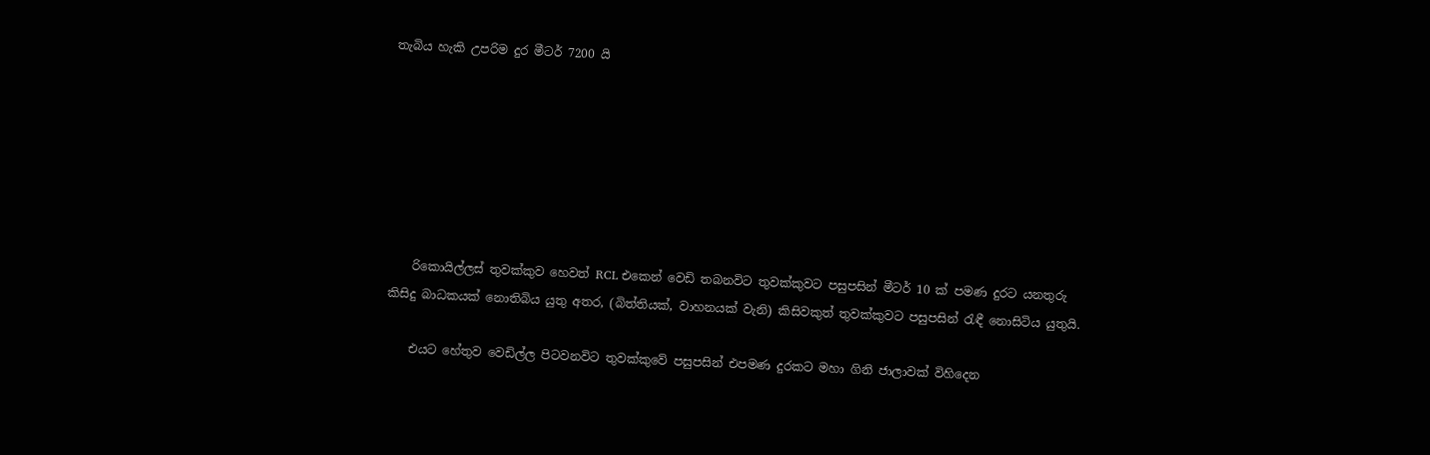තැබිය හැකි උපරිම දුර මීටර් 7200 යි







    රිකොයිල්ලස් තුවක්කුව හෙවත් RCL එකෙන් වෙඩි තබනවිට තුවක්කුවට පසුපසින් මීටර් 10 ක් පමණ දුරට යනතුරු කිසිදු බාධකයක් නොතිබිය යුතු අතර, (බිත්තියක්, වාහනයක් වැනි) කිසිවකුත් තුවක්කුවට පසුපසින් රැඳී නොසිටිය යුතුයි.

    එයට හේතුව වෙඩිල්ල පිටවනවිට තුවක්කුවේ පසුපසින් එපමණ දුරකට මහා ගිනි ජාලාවක් විහිදෙන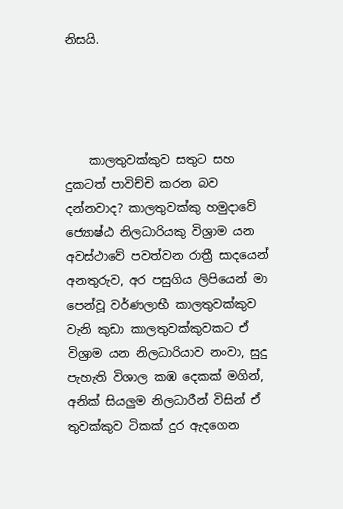නිසයි.




    කාලතුවක්කුව සතුට සහ දුකටත් පාවිච්චි කරන බව දන්නවාද? කාලතුවක්කු හමුදාවේ ජ්‍යොෂ්ඨ නිලධාරියකු විශ්‍රාම යන අවස්ථාවේ පවත්වන රාත්‍රී සාදයෙන් අනතුරුව, අර පසුගිය ලිපියෙන් මා පෙන්වූ වර්ණලාභී කාලතුවක්කුව වැනි කුඩා කාලතුවක්කුවකට ඒ විශ්‍රාම යන නිලධාරියාව නංවා, සුදු පැහැති විශාල කඹ දෙකක් මගින්, අනික් සියලුම නිලධාරීන් විසින් ඒ තුවක්කුව ටිකක් දුර ඇදගෙන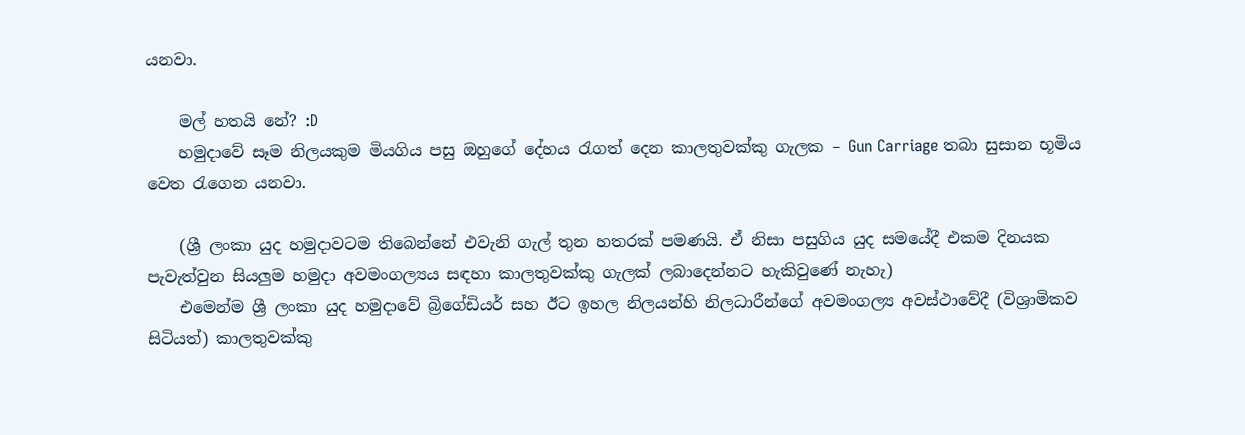යනවා.

    මල් හතයි නේ? :D
    හමුදාවේ සෑම නිලයකුම මියගිය පසු ඔහුගේ දේහය රැගත් දෙන කාලතුවක්කු ගැලක – Gun Carriage තබා සුසාන භූමිය වෙත රැගෙන යනවා.

    (ශ්‍රී ලංකා යුද හමුදාවටම තිබෙන්නේ එවැනි ගැල් තුන හතරක් පමණයි. ඒ නිසා පසුගිය යුද සමයේදී එකම දිනයක පැවැත්වුන සියලුම හමුදා අවමංගල්‍යය සඳහා කාලතුවක්කු ගැලක් ලබාදෙන්නට හැකිවුණේ නැහැ)
    එමෙන්ම ශ්‍රී ලංකා යුද හමුදාවේ බ්‍රිගේඩියර් සහ ඊට ඉහල නිලයන්හි නිලධාරීන්ගේ අවමංගල්‍ය අවස්ථාවේදී (විශ්‍රාමිකව සිටියත්) කාලතුවක්කු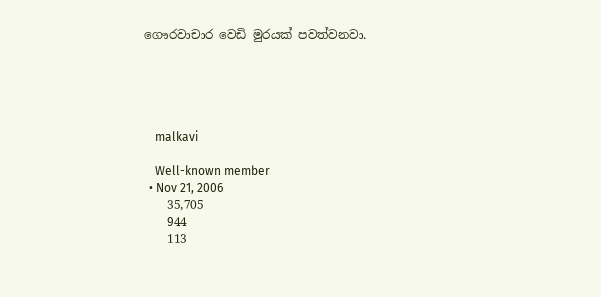ගෞරවාචාර වෙඩි මුරයක් පවත්වනවා.





    malkavi

    Well-known member
  • Nov 21, 2006
    35,705
    944
    113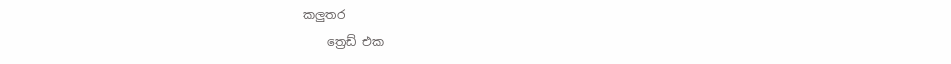කලුතර
    ත්‍රෙඩ් එක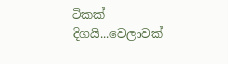ටිකක් දිගයි...වෙලාවක්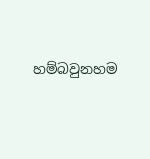හම්බවුනහම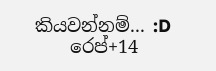කියවන්නම්... :D
    රෙප්+14